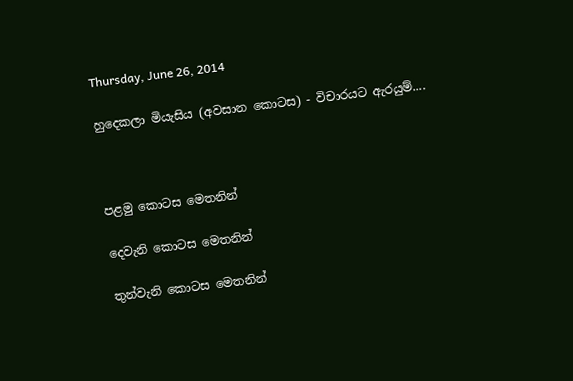Thursday, June 26, 2014

හුදෙකලා මියැසිය (අවසාන කොටස) - විචාරයට ඇරයුම්....



පළමු කොටස මෙතනින්

දෙවැනි කොටස මෙතනින්

තුන්වැනි කොටස මෙතනින්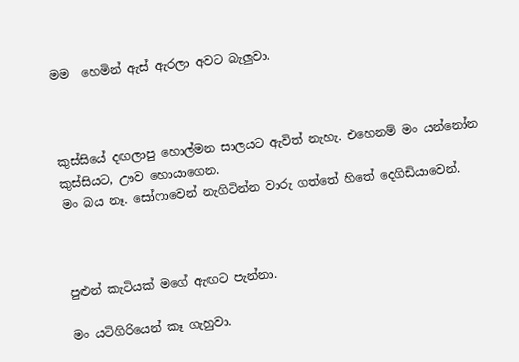මම  හෙමින් ඇස් ඇරලා අවට බැලුවා.



කුස්සියේ දඟලාපු හොල්මන සාලයට ඇවිත් නැහැ. එහෙනම් මං යන්නෝන කුස්සියට, ඌව හොයාගෙන.
මං බය නෑ. සෝෆාවෙන් නැගිටින්න වාරු ගත්තේ හිතේ දෙගිඩියාවෙන්.



පුළුන් කැටියක් මගේ ඇඟට පැන්නා.

මං යටිගිරියෙන් කෑ ගැහුවා.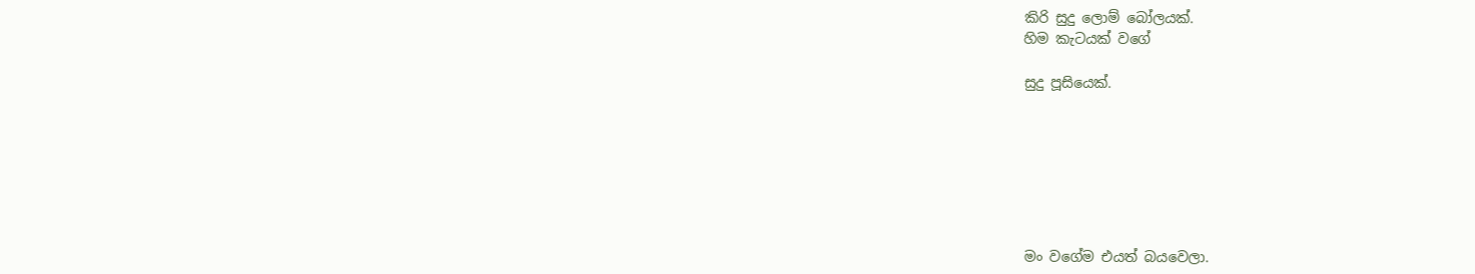කිරි සුදු ලොම් බෝලයක්.
හිම කැටයක් වගේ

සුදු පූසියෙක්.







මං වගේම එයත් බයවෙලා.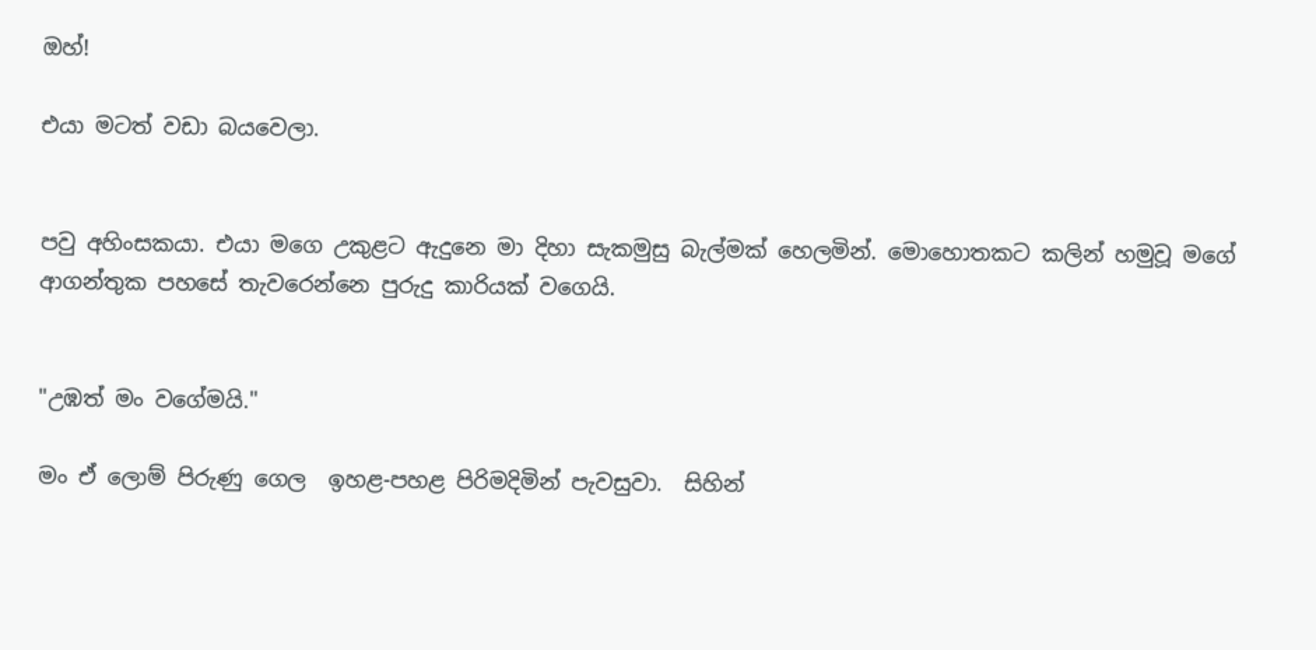ඔහ්!

එයා මටත් වඩා බයවෙලා.


පවු අහිංසකයා. එයා මගෙ උකුළට ඇදුනෙ මා දිහා සැකමුසු බැල්මක් හෙලමින්. මොහොතකට කලින් හමුවූ මගේ ආගන්තුක පහසේ තැවරෙන්නෙ පුරුදු කාරියක් වගෙයි.


"උඹත් මං වගේමයි."

මං ඒ ලොම් පිරුණු ගෙල  ඉහළ-පහළ පිරිමදිමින් පැවසුවා.  සිහින්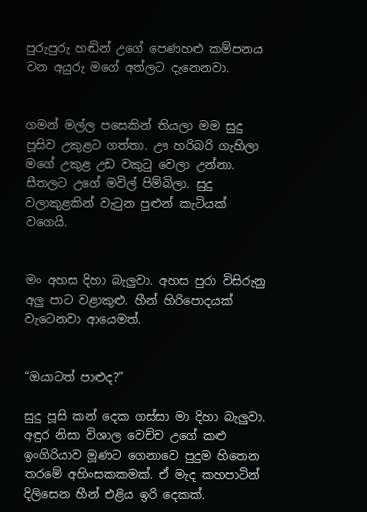පුරුපුරු හඬින් උගේ පෙණහළු කම්පනය වන අයුරු මගේ අත්ලට දැනෙනවා.


ගමන් මල්ල පසෙකින් තියලා මම සුදු පූසිව උකුළට ගත්තා. ඌ හරිබරි ගැහිලා මගේ උකුළ උඩ වකුටු වෙලා උන්නා. සීතලට උගේ මවිල් පිම්බිලා. සුදු වලාකුළකින් වැටුන පුළුන් කැටියක් වගෙයි.


මං අහස දිහා බැලුවා. අහස පුරා විසිරුනු අලු පාට වළාකුළු. හීන් හිරිපොදයක් වැටෙනවා ආයෙමත්.


“ඔයාටත් පාළුද?”

සුදු පූසි කන් දෙක ගස්සා මා දිහා බැලුවා. අඳුර නිසා විශාල වෙච්ච උගේ කළු ඉංගිරියාව මූණට ගෙනාවෙ පුදුම හිතෙන තරමේ අහිංසකකමක්. ඒ මැද කහපාටින් දිලිසෙන හීන් එළිය ඉරි දෙකක්.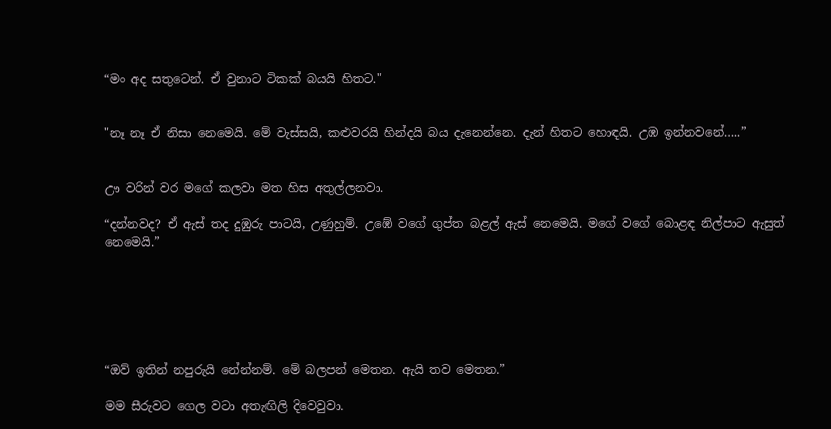“මං අද සතුටෙන්. ඒ වුනාට ටිකක් බයයි හිතට."


"නෑ නෑ ඒ නිසා නෙමෙයි. මේ වැස්සයි, කළුවරයි හින්දයි බය දැනෙන්නෙ. දැන් හිතට හොඳයි. උඹ ඉන්නවනේ…..”


ඌ වරින් වර මගේ කලවා මත හිස අතුල්ලනවා.

“දන්නවද? ඒ ඇස් තද දුඹුරු පාටයි, උණුහුම්. උඹේ වගේ ගුප්ත බළල් ඇස් නෙමෙයි. මගේ වගේ බොළඳ නිල්පාට ඇසුත් නෙමෙයි.”






“ඔව් ඉතින් නපුරුයි නේන්නම්. මේ බලපන් මෙතන. ඇයි තව මෙතන.”

මම සීරුවට ගෙල වටා අතැඟිලි දිවෙවුවා.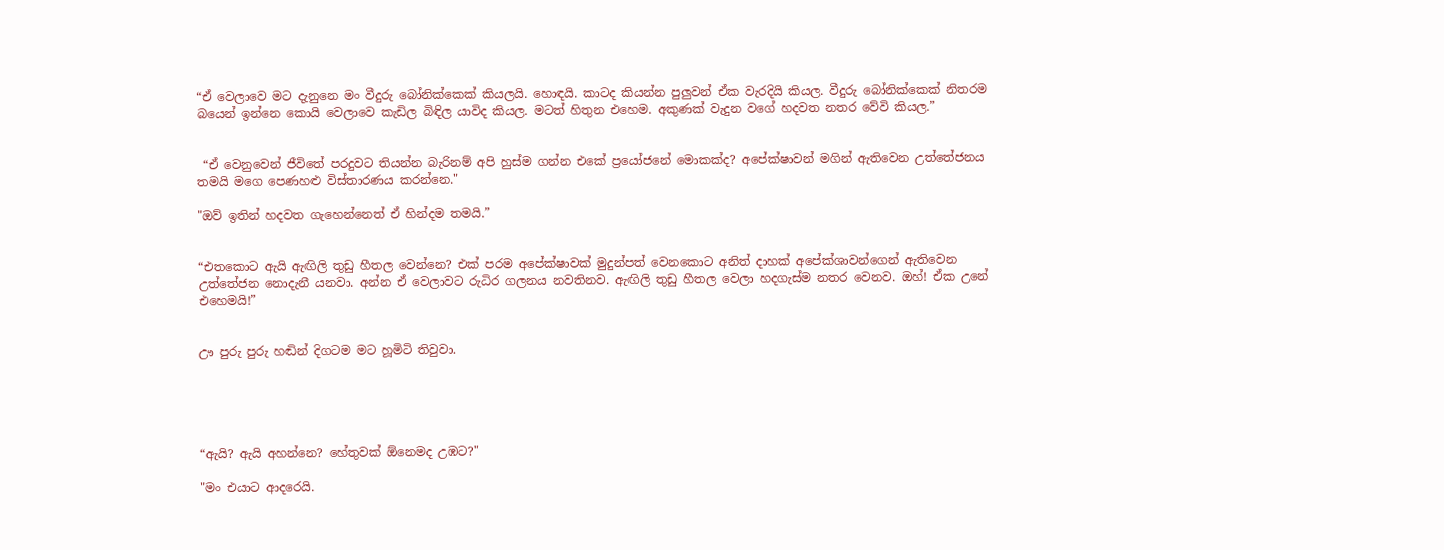“ඒ වෙලාවෙ මට දැනුනෙ මං වීදුරු බෝනික්කෙක් කියලයි. හොඳයි. කාටද කියන්න පුලුවන් ඒක වැරදියි කියල. වීදුරු බෝනික්කෙක් නිතරම බයෙන් ඉන්නෙ කොයි වෙලාවෙ කැඩිල බිඳිල යාවිද කියල. මටත් හිතුන එහෙම. අකුණක් වැදුන වගේ හදවත නතර වේවි කියල.”


 “ඒ වෙනුවෙන් ජීවිතේ පරදුවට තියන්න බැරිනම් අපි හුස්ම ගන්න එකේ ප්‍රයෝජනේ මොකක්ද? අපේක්ෂාවන් මගින් ඇතිවෙන උත්තේජනය තමයි මගෙ පෙණහළු විස්තාරණය කරන්නෙ."

"ඔව් ඉතින් හදවත ගැහෙන්නෙත් ඒ හින්දම තමයි.”


“එතකොට ඇයි ඇඟිලි තුඩු හීතල වෙන්නෙ? එක් පරම අපේක්ෂාවක් මුදුන්පත් වෙනකොට අනිත් දාහක් අපේක්ශාවන්ගෙන් ඇතිවෙන උත්තේජන නොදැනී යනවා. අන්න ඒ වෙලාවට රුධිර ගලනය නවතිනව. ඇඟිලි තුඩු හීතල වෙලා හදගැස්ම නතර වෙනව. ඔහ්! ඒක උනේ එහෙමයි!”


ඌ පුරු පුරු හඬින් දිගටම මට හූමිටි තිවුවා.





“ඇයි? ඇයි අහන්නෙ? හේතුවක් ඕනෙමද උඹට?"

"මං එයාට ආදරෙයි.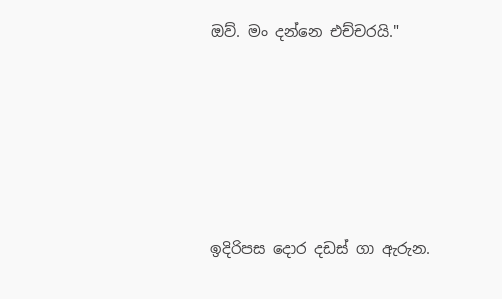ඔව්. මං දන්නෙ එච්චරයි."






ඉදිරිපස දොර දඩස් ගා ඇරුන.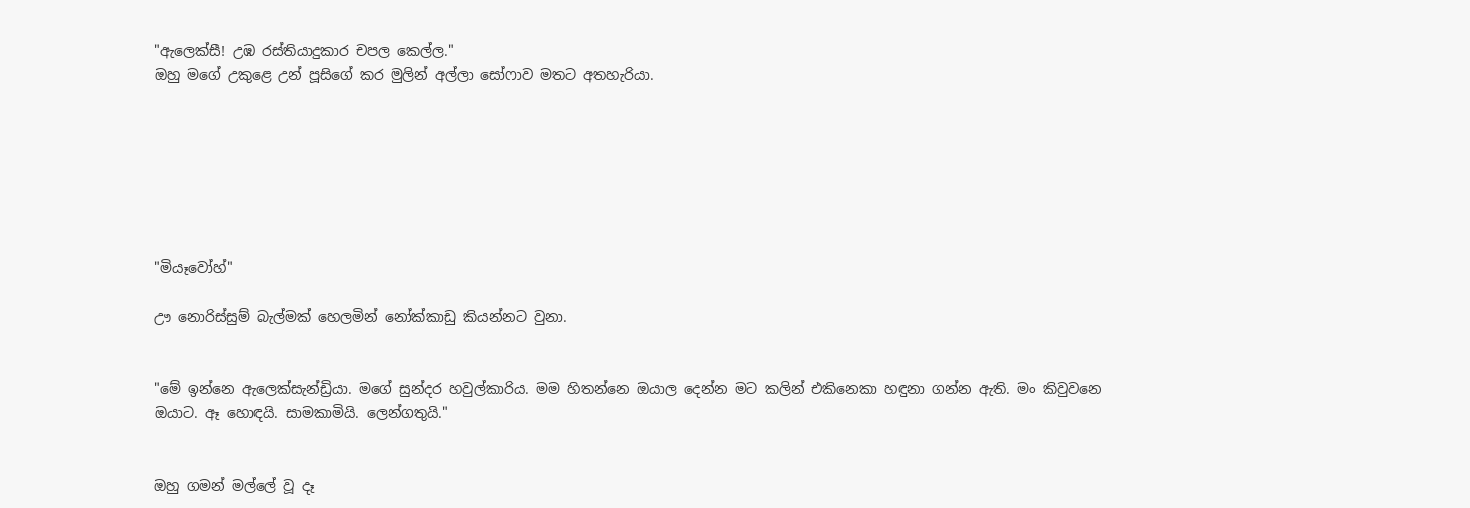"ඇලෙක්සී! උඹ රස්තියාදුකාර චපල කෙල්ල."
ඔහු මගේ උකුළෙ උන් පූසිගේ කර මුලින් අල්ලා සෝෆාව මතට අතහැරියා.







"මියෑවෝහ්"

ඌ නොරිස්සුම් බැල්මක් හෙලමින් නෝක්කාඩු කියන්නට වුනා.


"මේ ඉන්නෙ ඇලෙක්සැන්ඩ්‍රියා. මගේ සුන්දර හවුල්කාරිය. මම හිතන්නෙ ඔයාල දෙන්න මට කලින් එකිනෙකා හඳුනා ගන්න ඇති. මං කිවුවනෙ ඔයාට. ඈ හොඳයි. සාමකාමියි. ලෙන්ගතුයි."


ඔහු ගමන් මල්ලේ වූ දෑ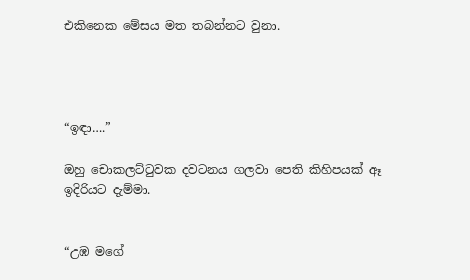එකිනෙක මේසය මත තබන්නට වුනා.




“ඉඳා….”

ඔහු චොකලට්ටුවක දවටනය ගලවා පෙති කිහිපයක් ඈ ඉදිරියට දැම්මා.


“උඹ මගේ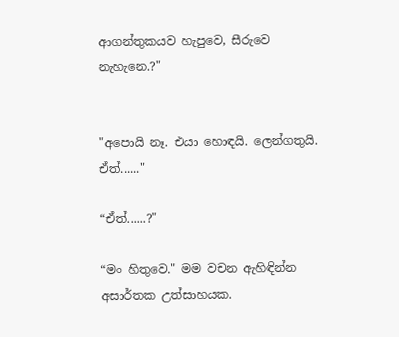ආගන්තුකයව හැපුවෙ, සීරුවෙ නැහැනෙ.?"


"අපොයි නෑ. එයා හොඳයි. ලෙන්ගතුයි. ඒත්......"

“ඒත්......?"

“මං හිතුවෙ." මම වචන ඇහිඳින්න අසාර්තක උත්සාහයක.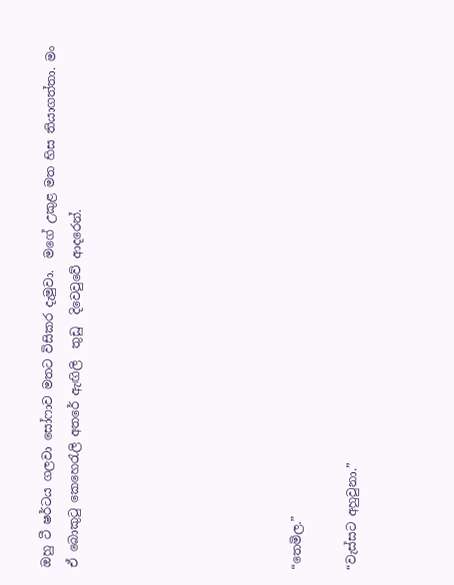ඔහු ටී ෂර්ටය ගලවා සෝෆාව මතට විසිකර දැමුවා.  මගේ උකුළ මත හිස තියාගත්තා. මං ඒ බොකුටු කෙහෙරැලි අතරේ ඇඟිලි  තුඩු  දිවෙවුවේ ආදරෙන්.







“තෙමිල.”

“වැස්සට අහුවුනා.”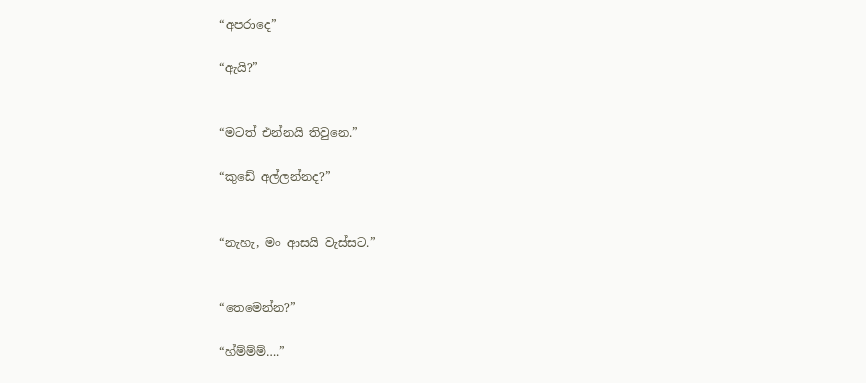“අපරාදෙ”

“ඇයි?”


“මටත් එන්නයි තිවුනෙ.”

“කුඩේ අල්ලන්නද?”


“නැහැ, මං ආසයි වැස්සට.”


“තෙමෙන්න?”

“හ්ම්ම්ම්….”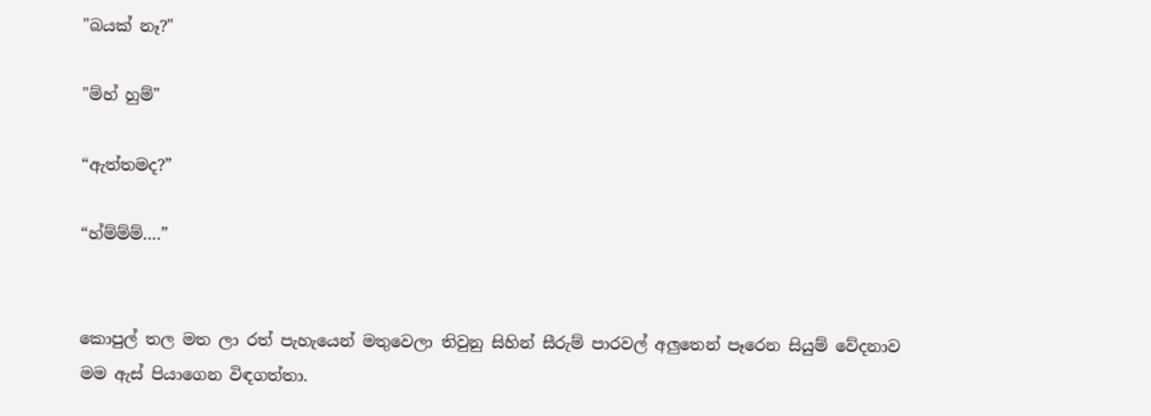"බයක් නෑ?"

"ම්හ් හුම්"

“ඇත්තමද?”

“හ්ම්ම්ම්….”


කොපුල් තල මත ලා රත් පැහැයෙන් මතුවෙලා තිවුනු සිහින් සීරුම් පාරවල් අලුතෙන් පෑරෙන සියුම් වේදනාව මම ඇස් පියාගෙන විඳගත්තා.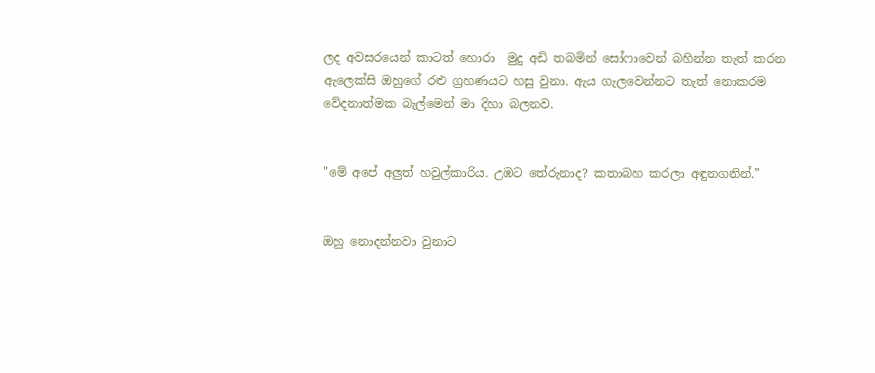ලද අවසරයෙන් කාටත් හොරා  මුදු අඩි තබමින් සෝෆාවෙන් බහින්න තැත් කරන ඇලෙක්සි ඔහුගේ රළු ග්‍රහණයට හසු වුනා. ඇය ගැලවෙන්නට තැත් නොකරම වේදනාත්මක බැල්මෙන් මා දිහා බලනව.


"මේ අපේ අලුත් හවුල්කාරිය. උඹට තේරුනාද? කතාබහ කරලා අඳුනගනින්.”


ඔහු නොදන්නවා වුනාට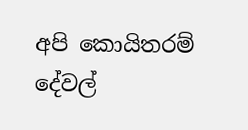අපි කොයිතරම් දේවල්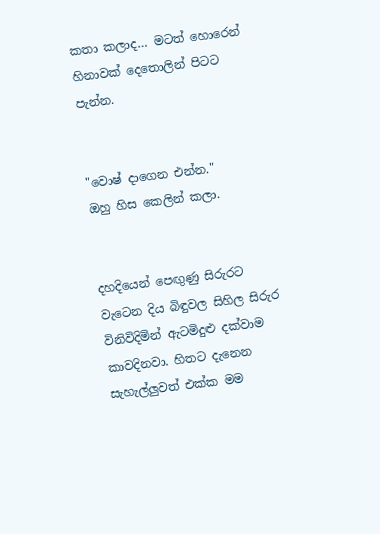කතා කලාද… මටත් හොරෙන් හිනාවක් දෙතොලින් පිටට පැන්න.


"වොෂ් දාගෙන එන්න."
ඔහු හිස කෙලින් කලා.


දහදියෙන් පෙඟුණු සිරුරට වැටෙන දිය බිඳුවල සිහිල සිරුර විනිවිදිමින් ඇටමිදුළු දක්වාම කාවදිනවා. හිතට දැනෙන සැහැල්ලුවත් එක්ක මම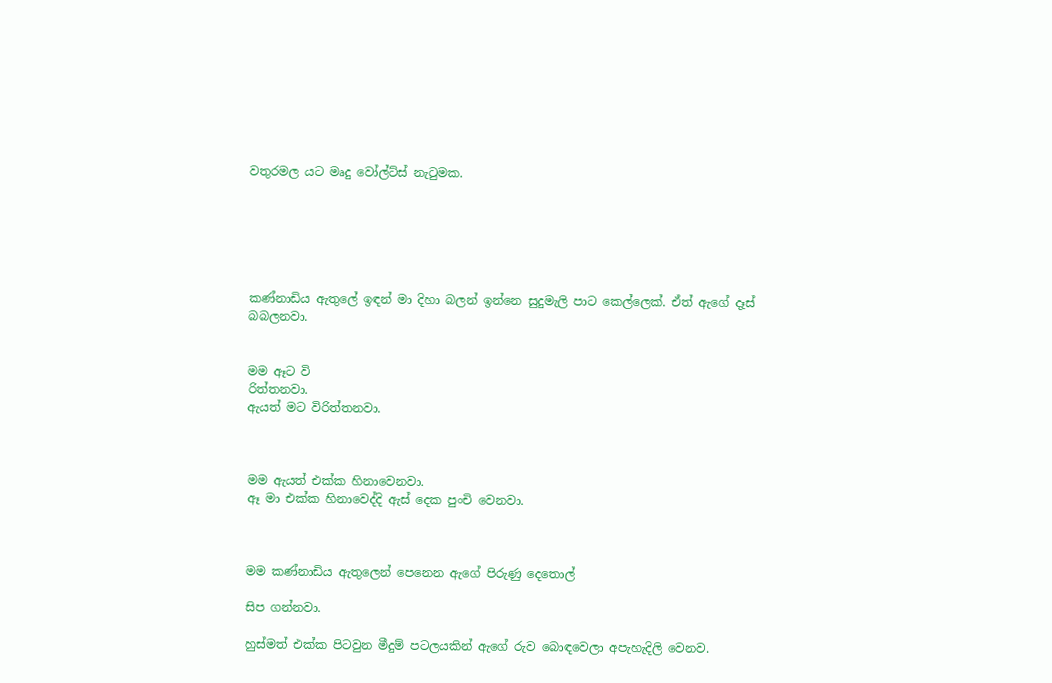වතුරමල යට මෘදු වෝල්ට්ස් නැටුමක.






කණ්නාඩිය ඇතුලේ ඉඳන් මා දිහා බලන් ඉන්නෙ සුදුමැලි පාට කෙල්ලෙක්. ඒත් ඇගේ දෑස් බබලනවා.


මම ඈට වි
රිත්තනවා.
ඇයත් මට විරිත්තනවා.



මම ඇයත් එක්ක හිනාවෙනවා.
ඈ මා එක්ක හිනාවෙද්දි ඇස් දෙක පුංචි වෙනවා.



මම කණ්නාඩිය ඇතුලෙන් පෙනෙන ඇගේ පිරුණු දෙතොල්

සිප ගන්නවා.

හුස්මත් එක්ක පිටවුන මීදුම් පටලයකින් ඇගේ රුව බොඳවෙලා අපැහැදිලි වෙනව.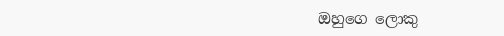ඔහුගෙ ලොකු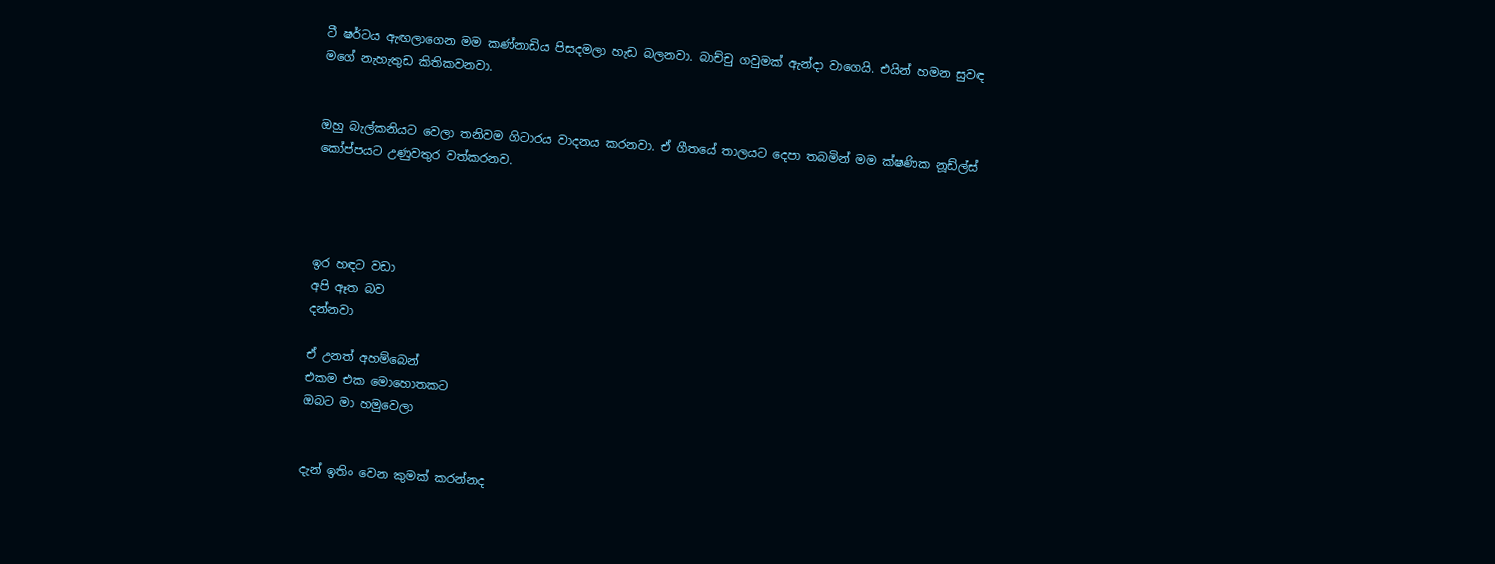ටී ෂර්ටය ඇඟලාගෙන මම කණ්නාඩිය පිසදමලා හැඩ බලනවා. බාච්චු ගවුමක් ඇන්දා වාගෙයි. එයින් හමන සුවඳ මගේ නැහැතුඩ කිතිකවනවා.


ඔහු බැල්කනියට වෙලා තනිවම ගිටාරය වාදනය කරනවා. ඒ ගීතයේ තාලයට දෙපා තබමින් මම ක්ෂණික නූඩ්ල්ස් කෝප්පයට උණුවතුර වත්කරනව.




ඉර හඳට වඩා
අපි ඈත බව
දන්නවා

ඒ උනත් අහම්බෙන්
එකම එක මොහොතකට
ඔබට මා හමුවෙලා


දැන් ඉතිං වෙන කුමක් කරන්නද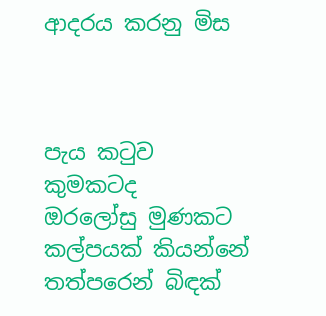ආදරය කරනු මිස



පැය කටුව කුමකටද
ඔරලෝසු මුණකට
කල්පයක් කියන්නේ
තත්පරෙන් බිඳක්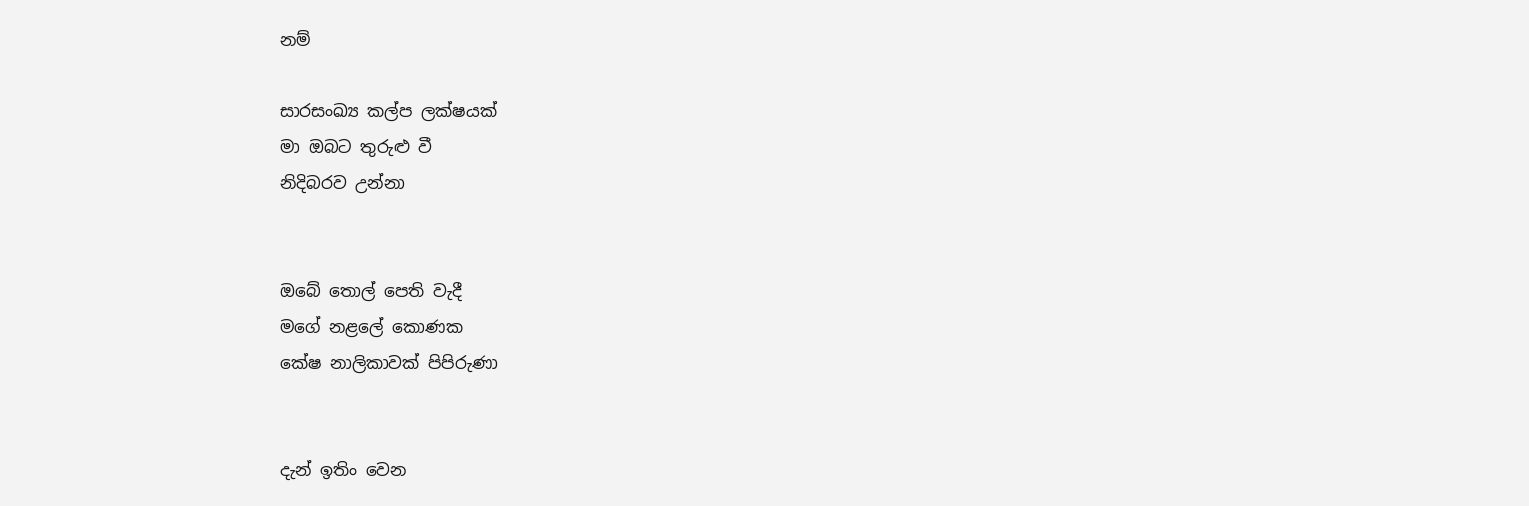නම්

සාරසංඛ්‍ය කල්ප ලක්ෂයක්
මා ඔබට තුරුළු වී
නිදිබරව උන්නා


ඔබේ තොල් පෙති වැදී
මගේ නළලේ කොණක
කේෂ නාලිකාවක් පිපිරුණා


දැන් ඉතිං වෙන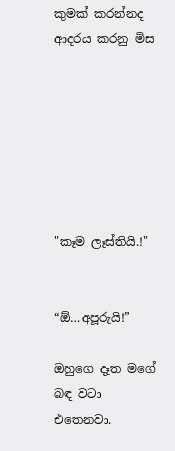කුමක් කරන්නද
ආදරය කරනු මිස







"කෑම ලෑස්තියි.!"


“ඕ…අපූරුයි!”

ඔහුගෙ දෑත මගේ බඳ වටා එතෙනවා.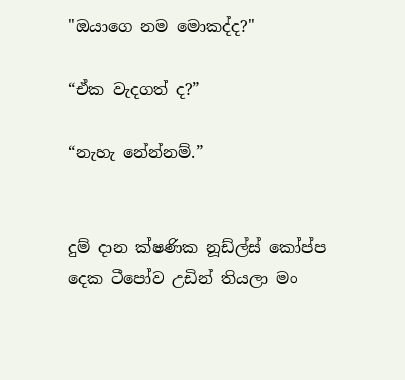"ඔයාගෙ නම මොකද්ද?"

“ඒක වැදගත් ද?”

“නැහැ නේන්නම්.”


දුම් දාන ක්ෂණික නූඩ්ල්ස් කෝප්ප දෙක ටීපෝව උඩින් තියලා මං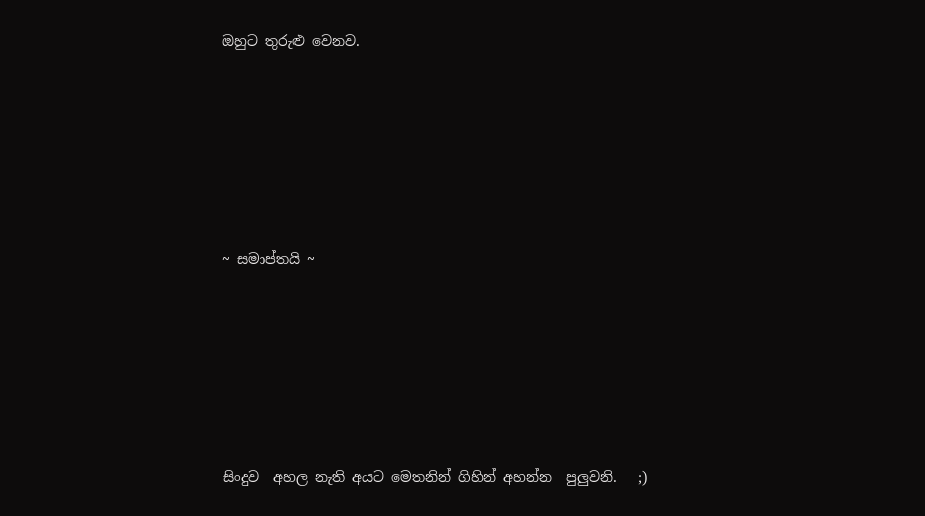ඔහුට තුරුළු වෙනව.






~ සමාප්තයි ~






සිංදුව  අහල නැති අයට මෙතනින් ගිහින් අහන්න  පුලුවනි.   ;)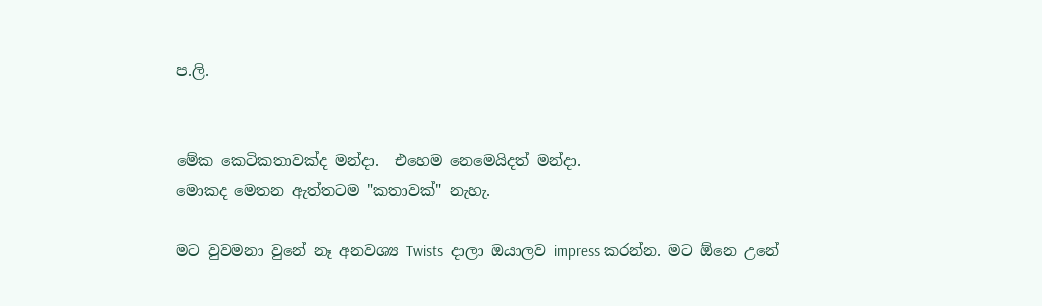ප.ලි.


මේක කෙටිකතාවක්ද මන්දා.  එහෙම නෙමෙයිදත් මන්දා.
මොකද මෙතන ඇත්තටම "කතාවක්" නැහැ.

මට වුවමනා වුනේ නෑ අනවශ්‍ය Twists  දාලා ඔයාලව impress කරන්න. මට ඕනෙ උනේ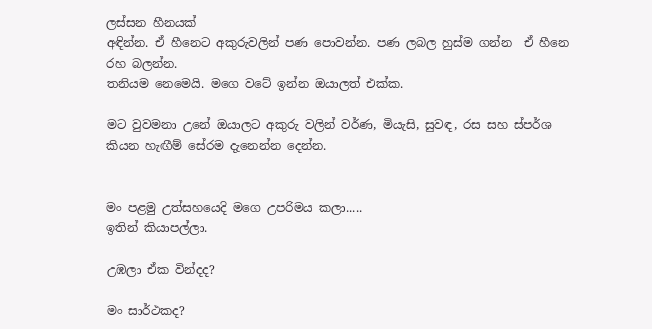ලස්සන හීනයක්
අඳින්න. ඒ හීනෙට අකුරුවලින් පණ පොවන්න. පණ ලබල හුස්ම ගන්න  ඒ හීනෙ රහ බලන්න.
තනියම නෙමෙයි. මගෙ වටේ ඉන්න ඔයාලත් එක්ක.

මට වුවමනා උනේ ඔයාලට අකුරු වලින් වර්ණ, මියැසි, සුවඳ, රස සහ ස්පර්ශ  කියන හැඟීම් සේරම දැනෙන්න දෙන්න.


මං පළමු උත්සහයෙදි මගෙ උපරිමය කලා.....
ඉතින් කියාපල්ලා.

උඹලා ඒක වින්දද?

මං සාර්ථකද?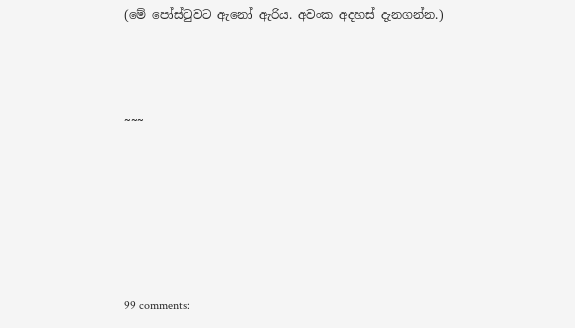(මේ පෝස්ටුවට ඇනෝ ඇරිය. අවංක අදහස් දැනගන්න.)



~~~






99 comments: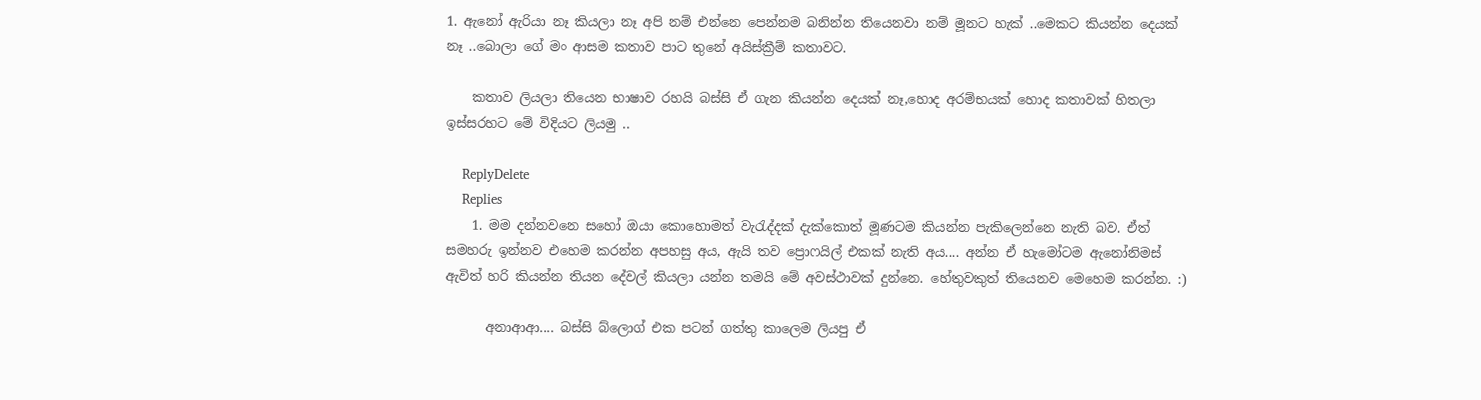1. ඇනෝ ඇරියා නෑ කියලා නෑ අපි නම් එන්නෙ පෙන්නම බනින්න තියෙනවා නම් මූනට හැක් ..මෙකට කියන්න දෙයක් නෑ ..බොලා ගේ මං ආසම කතාව පාට තුනේ අයිස්ක්‍රීම් කතාවට.

    කතාව ලියලා තියෙන භාෂාව රහයි බස්සි ඒ ගැන කියන්න දෙයක් නෑ,හොද අරම්භයක් හොද කතාවක් හිතලා ඉස්සරහට මේ විදියට ලියමු ..

    ReplyDelete
    Replies
    1. මම දන්නවනෙ සහෝ ඔයා කොහොමත් වැරැද්දක් දැක්කොත් මූණටම කියන්න පැකිලෙන්නෙ නැති බව. ඒත් සමහරු ඉන්නව එහෙම කරන්න අපහසු අය, ඇයි තව ප්‍රොෆයිල් එකක් නැති අය.... අන්න ඒ හැමෝටම ඇනෝනිමස් ඇවිත් හරි කියන්න තියන දේවල් කියලා යන්න තමයි මේ අවස්ථාවක් දුන්නෙ. හේතුවකුත් තියෙනව මෙහෙම කරන්න. :)

      අනාආආ.... බස්සි බ්ලොග් එක පටන් ගත්තු කාලෙම ලියපු ඒ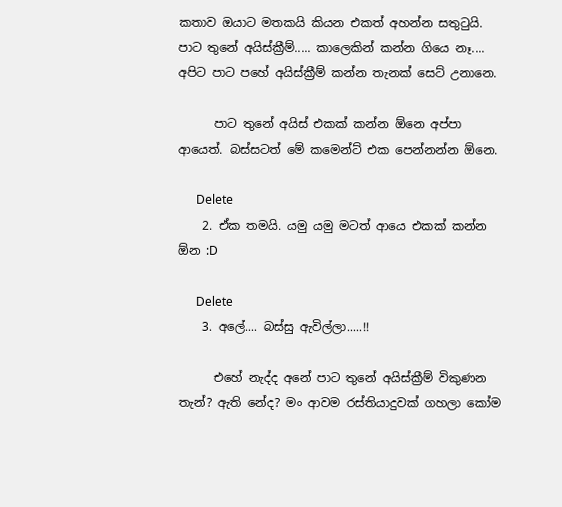කතාව ඔයාට මතකයි කියන එකත් අහන්න සතුටුයි. පාට තුනේ අයිස්ක්‍රීම්..... කාලෙකින් කන්න ගියෙ නෑ.... අපිට පාට පහේ අයිස්ක්‍රීම් කන්න තැනක් සෙට් උනානෙ.

      පාට තුනේ අයිස් එකක් කන්න ඕනෙ අප්පා ආයෙත්. බස්සටත් මේ කමෙන්ට් එක පෙන්නන්න ඕනෙ.

      Delete
    2. ඒක තමයි. යමු යමු මටත් ආයෙ එකක් කන්න ඕන :D

      Delete
    3. අලේ.... බස්සු ඇවිල්ලා.....!!

      එහේ නැද්ද අනේ පාට තුනේ අයිස්ක්‍රීම් විකුණන තැන්? ඇති නේද? මං ආවම රස්තියාදුවක් ගහලා කෝම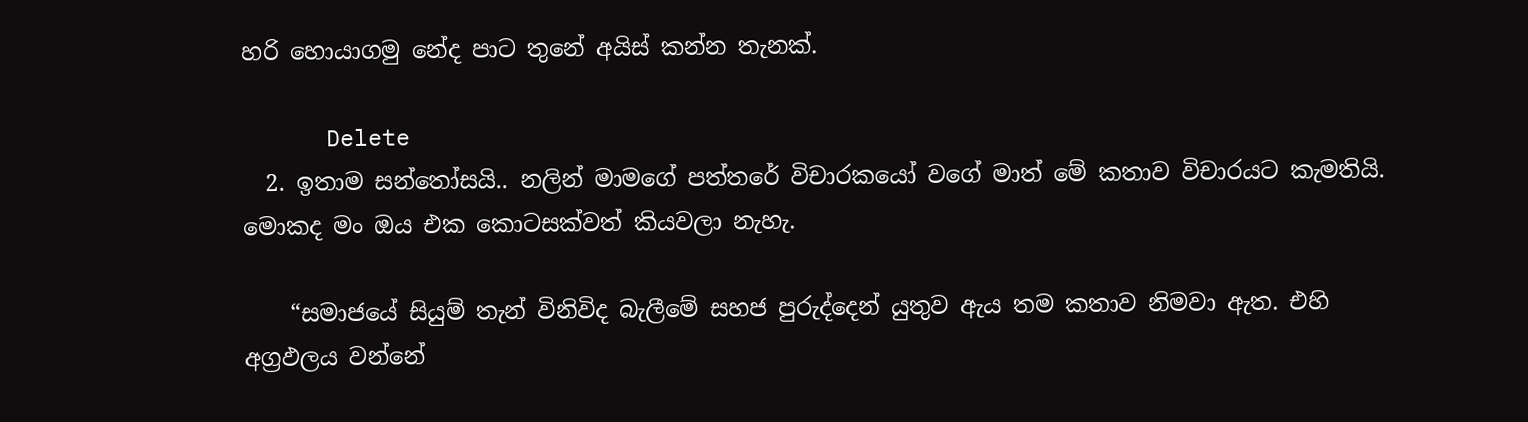හරි හොයාගමු නේද පාට තුනේ අයිස් කන්න තැනක්.

      Delete
  2. ඉතාම සන්තෝසයි.. නලින් මාමගේ පත්තරේ විචාරකයෝ වගේ මාත් මේ කතාව විචාරයට කැමතියි. මොකද මං ඔය එක කොටසක්වත් කියවලා නැහැ.

    “සමාජයේ සියුම් තැන් විනිවිද බැලීමේ සහජ පුරුද්දෙන් යුතුව ඇය තම කතාව නිමවා ඇත. එහි අග්‍රඵලය වන්නේ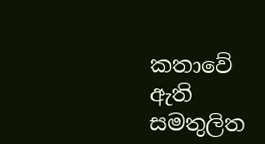කතාවේ ඇති සමතුලිත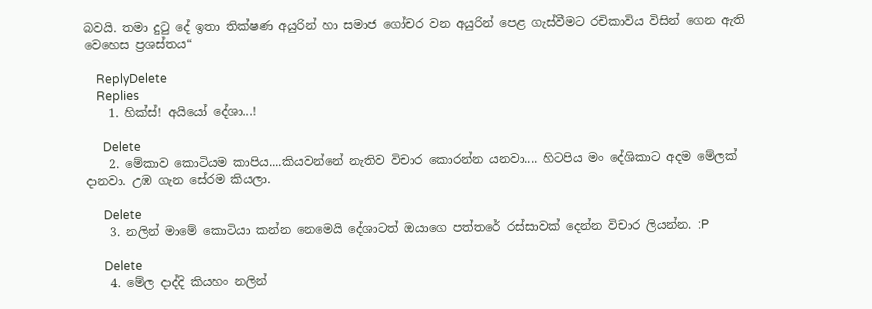බවයි. තමා දුටු දේ ඉතා තික්ෂණ අයුරින් හා සමාජ ගෝචර වන අයුරින් පෙළ ගැස්වීමට රචිකාවිය විසින් ගෙන ඇති වෙහෙස ප්‍රශස්තය“

    ReplyDelete
    Replies
    1. හික්ස්! අයියෝ දේශා...!

      Delete
    2. මේකාව කොටියම කාපිය....කියවන්නේ නැතිව විචාර කොරන්න යනවා.... හිටපිය මං දේශිකාට අදම මේලක් දානවා. උඹ ගැන සේරම කියලා.

      Delete
    3. නලින් මාමේ කොටියා කන්න නෙමෙයි දේශාටත් ඔයාගෙ පත්තරේ රස්සාවක් දෙන්න විචාර ලියන්න. :P

      Delete
    4. මේල දාද්දි කියහං නලින්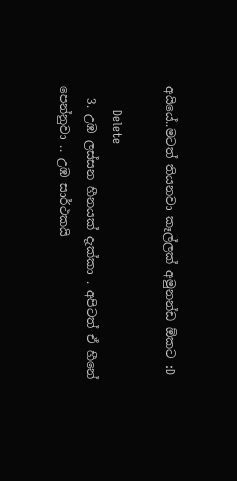අයියේ..මටත් තියනවා කෑල්ලක් අමුනන්ඩ ඕකට :D

      Delete
  3. උඹ ලස්සන හීනයක් දැක්කා . අපිටත් ඒ හීනේ පෙන්නුවා .. උඹ සාර්ථකයි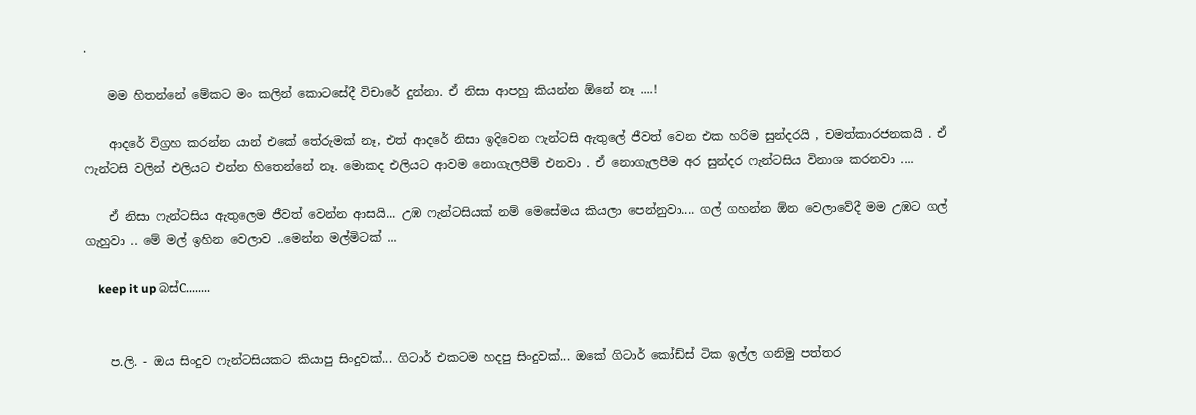.

    මම හිතන්නේ මේකට මං කලින් කොටසේදී විචාරේ දුන්නා. ඒ නිසා ආපහු කියන්න ඕනේ නෑ ....!

    ආදරේ විග්‍රහ කරන්න යාන් එකේ තේරුමක් නෑ, එත් ආදරේ නිසා ඉදිවෙන ෆැන්ටසි ඇතුලේ ජීවත් වෙන එක හරිම සුන්දරයි , චමත්කාරජනකයි . ඒ ෆැන්ටසි වලින් එලියට එන්න හිතෙන්නේ නෑ. මොකද එලියට ආවම නොගැලපීම් එනවා . ඒ නොගැලපීම අර සුන්දර ෆැන්ටසිය විනාශ කරනවා ....

    ඒ නිසා ෆැන්ටසිය ඇතුලෙම ජීවත් වෙන්න ආසයි... උඹ ෆැන්ටසියක් නම් මෙසේමය කියලා පෙන්නුවා.... ගල් ගහන්න ඕන වෙලාවේදී මම උඹට ගල් ගැහුවා .. මේ මල් ඉහින වෙලාව ..මෙන්න මල්මිටක් ...

    keep it up බස්C........


    ප.ලි. - ඔය සිංදුව ෆැන්ටසියකට කියාපු සිංදුවක්... ගිටාර් එකටම හදපු සිංදුවක්... ඔකේ ගිටාර් කෝඩ්ස් ටික ඉල්ල ගනිමු පත්තර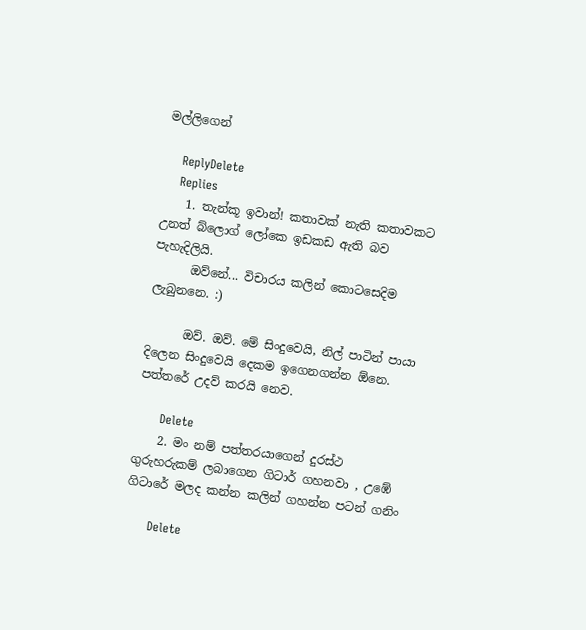මල්ලිගෙන්

    ReplyDelete
    Replies
    1. තැන්කූ ඉවාන්! කතාවක් නැති කතාවකට උනත් බ්ලොග් ලෝකෙ ඉඩකඩ ඇති බව පැහැදිලියි.
      ඔව්නේ... විචාරය කලින් කොටසෙදිම ලැබුනනෙ. :)

      ඔව්. ඔව්. මේ සිංදුවෙයි, නිල් පාටින් පායා දිලෙන සිංදුවෙයි දෙකම ඉගෙනගන්න ඕනෙ. පත්තරේ උදව් කරයි නෙව.

      Delete
    2. මං නම් පත්තරයාගෙන් දුරස්ථ ගුරුහරුකම් ලබාගෙන ගිටාර් ගහනවා , උඹේ ගිටාරේ මලද කන්න කලින් ගහන්න පටන් ගනිං

      Delete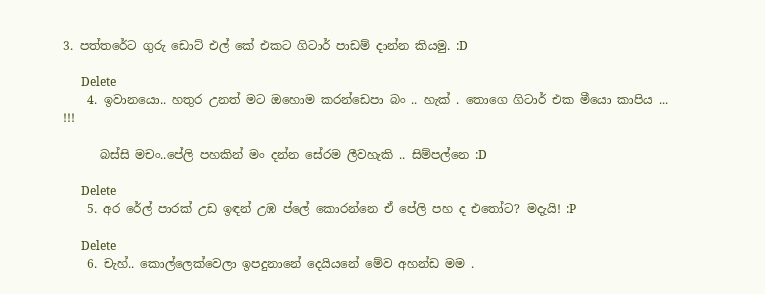3. පත්තරේට ගුරු ඩොට් එල් කේ එකට ගිටාර් පාඩම් දාන්න කියමු. :D

      Delete
    4. ඉවානයො.. හතුර උනත් මට ඔහොම කරන්ඩෙපා බං .. හැක් . තොගෙ ගිටාර් එක මීයො කාපිය ... !!!

      බස්සි මචං..පේලි පහකින් මං දන්න සේරම ලීවහැකි .. සිම්පල්නෙ :D

      Delete
    5. අර රේල් පාරක් උඩ ඉඳන් උඹ ප්ලේ කොරන්නෙ ඒ පේලි පහ ද එතෝට? මදැයි! :P

      Delete
    6. චැහ්.. කොල්ලෙක්වෙලා ඉපදුනානේ දෙයියනේ මේව අහන්ඩ මම .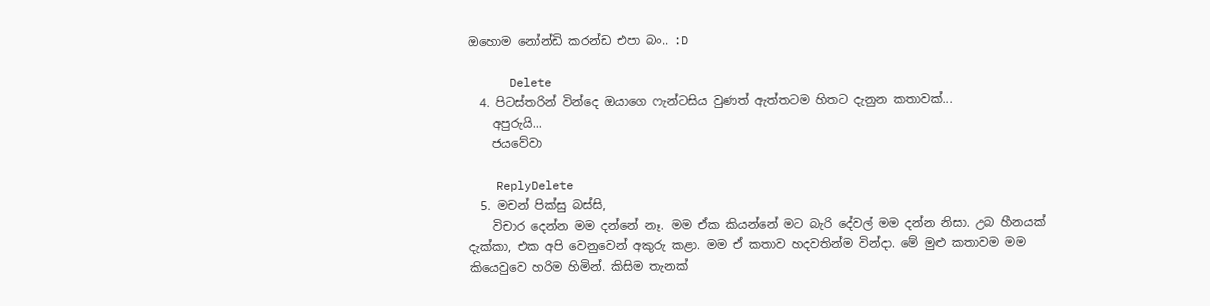ඔහොම නෝන්ඩි කරන්ඩ එපා බං.. :D

      Delete
  4. පිටස්තරින් වින්දෙ ඔයාගෙ ෆැන්ටසිය වුණත් ඇත්තටම හිතට දැනුන කතාවක්...
    අපුරුයි...
    ජයවේවා

    ReplyDelete
  5. මචන් පික්සු බස්සි,
    විචාර දෙන්න මම දන්නේ නෑ. මම ඒක කියන්නේ මට බැරි දේවල් මම දන්න නිසා. උබ හීනයක් දැක්කා, එක අපි වෙනුවෙන් අකුරු කළා. මම ඒ කතාව හදවතින්ම වින්දා. මේ මුළු කතාවම මම කියෙවුවෙ හරිම හිමින්. කිසිම තැනක්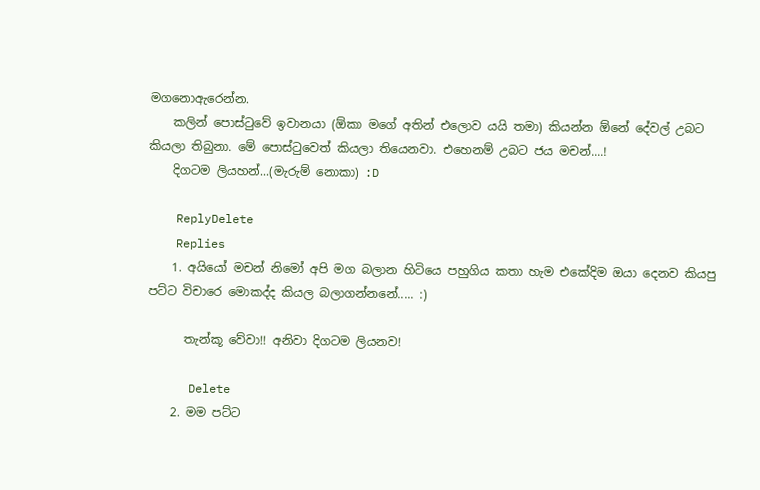මගනොඇරෙන්න.
    කලින් පොස්ටුවේ ඉවානයා (ඕකා මගේ අතින් එලොව යයි තමා) කියන්න ඕනේ දේවල් උබට කියලා තිබුනා. මේ පොස්ටුවෙත් කියලා තියෙනවා. එහෙනම් උබට ජය මචන්....!
    දිගටම ලියහන්...(මැරුම් නොකා) :D

    ReplyDelete
    Replies
    1. අයියෝ මචන් නිමෝ අපි මග බලාන හිටියෙ පහුගිය කතා හැම එකේදිම ඔයා දෙනව කියපු පට්ට විචාරෙ මොකද්ද කියල බලාගන්නනේ..... :)

      තැන්කූ වේවා!! අනිවා දිගටම ලියනව!

      Delete
    2. මම පට්ට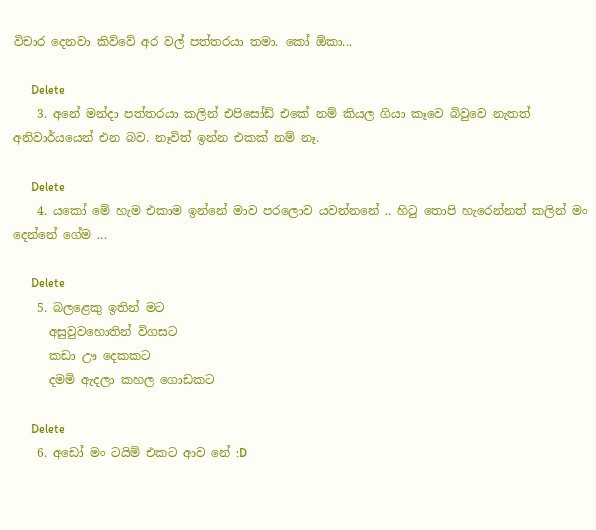විචාර දෙනවා කිව්වේ අර වල් පත්තරයා තමා. කෝ ඕකා...

      Delete
    3. අනේ මන්දා පත්තරයා කලින් එපිසෝඩ් එකේ නම් කියල ගියා කෑවෙ බිවුවෙ නැතත් අනිවාර්යයෙන් එන බව. නෑවිත් ඉන්න එකක් නම් නෑ.

      Delete
    4. යකෝ මේ හැම එකාම ඉන්නේ මාව පරලොව යවන්නනේ .. හිටු තොපි හැරෙන්නත් කලින් මං දෙන්නේ ගේම ...

      Delete
    5. බලළෙකු ඉතින් මට
      අසුවුවහොතින් විගසට
      කඩා ඌ දෙකකට
      දමමි ඇදලා කහල ගොඩකට

      Delete
    6. අඩෝ මං ටයිම් එකට ආව නේ :D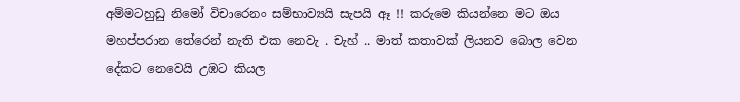අම්මටහුඩු නිමෝ විචාරෙනං සම්භාව්‍යයි සැපයි ඈ !! කරුමෙ කියන්නෙ මට ඔය මහප්පරාන තේරෙන් නැති එක නෙවැ . චැහ් .. මාත් කතාවක් ලියනව බොල වෙන දේකට නෙවෙයි උඹට කියල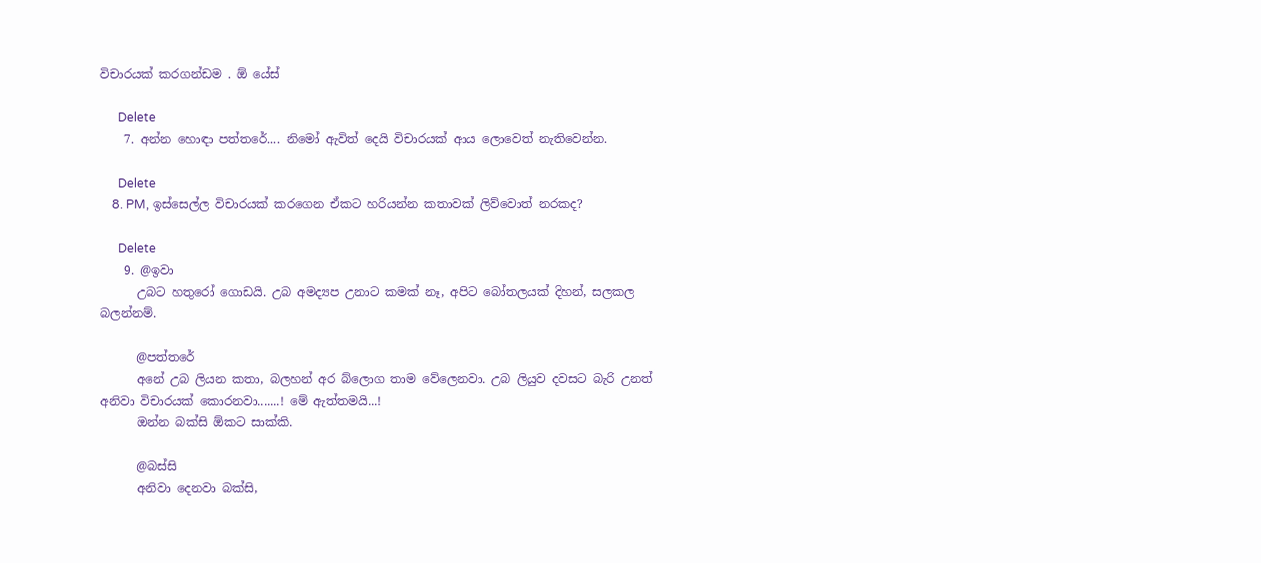විචාරයක් කරගන්ඩම . ඕ යේස්

      Delete
    7. අන්න හොඳා පත්තරේ.... නිමෝ ඇවිත් දෙයි විචාරයක් ආය ලොවෙත් නැතිවෙන්න.

      Delete
    8. PM, ඉස්සෙල්ල විචාරයක් කරගෙන ඒකට හරියන්න කතාවක් ලිව්වොත් නරකද?

      Delete
    9. @ඉවා
      උබට හතුරෝ ගොඩයි. උබ අමද්‍යප උනාට කමක් නෑ, අපිට බෝතලයක් දිහන්, සලකල බලන්නම්.

      @පත්තරේ
      අනේ උබ ලියන කතා, බලහන් අර බ්ලොග තාම වේලෙනවා. උබ ලියුව දවසට බැරි උනත් අනිවා විචාරයක් කොරනවා.......! මේ ඇත්තමයි...!
      ඔන්න බක්සි ඕකට සාක්කි.

      @බස්සි
      අනිවා දෙනවා බක්සි,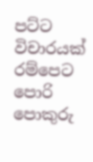පට්ට විචාරයක් රම්පෙට පොරි පොකුරු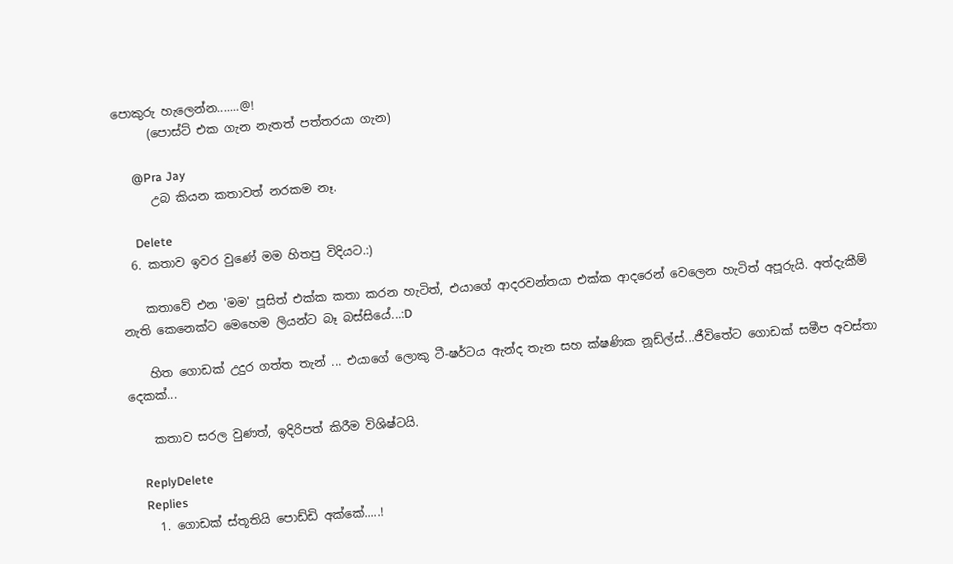පොකුරු හැලෙන්න.......@!
      (පොස්ට් එක ගැන නැතත් පත්තරයා ගැන)

      @Pra Jay
      උබ කියන කතාවත් නරකම නෑ.

      Delete
  6. කතාව ඉවර වුණේ මම හිතපු විදියට.:)

    කතාවේ එන 'මම' පූසිත් එක්ක කතා කරන හැටිත්, එයාගේ ආදරවන්තයා එක්ක ආදරෙන් වෙලෙන හැටිත් අපූරුයි. අත්දැකීම් නැති කෙනෙක්ට මෙහෙම ලියන්ට බෑ බස්සියේ...:D

    හිත ගොඩක් උදුර ගත්ත තැන් ... එයාගේ ලොකු ටී-ෂර්ටය ඇන්ද තැන සහ ක්ෂණික නූඩ්ල්ස්...ජීවිතේට ගොඩක් සමීප අවස්තා දෙකක්...

    කතාව සරල වුණත්, ඉදිරිපත් කිරීම විශිෂ්ටයි.

    ReplyDelete
    Replies
    1. ගොඩක් ස්තූතියි පොඩ්ඩි අක්කේ.....!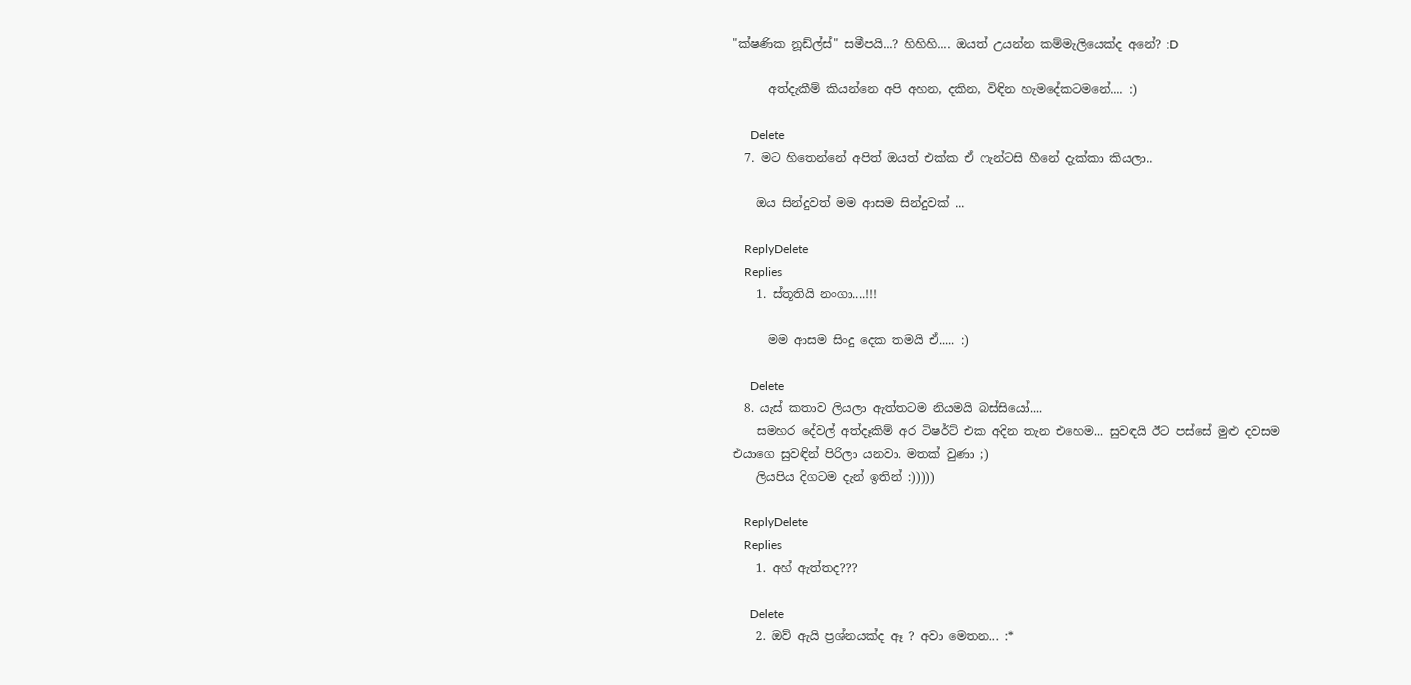"ක්ෂණික නූඩ්ල්ස්" සමීපයි...? හිහිහි.... ඔයත් උයන්න කම්මැලියෙක්ද අනේ? :D

      අත්දැකීම් කියන්නෙ අපි අහන, දකින, විඳින හැමදේකටමනේ.... :)

      Delete
  7. මට හිතෙන්නේ අපිත් ඔයත් එක්ක ඒ ෆැන්ටසි හීනේ දැක්කා කියලා..

    ඔය සින්දුවත් මම ආසම සින්දුවක් ...

    ReplyDelete
    Replies
    1. ස්තූතියි නංගා....!!!

      මම ආසම සිංදු දෙක තමයි ඒ..... :)

      Delete
  8. යැස් කතාව ලියලා ඇත්තටම නියමයි බස්සියෝ....
    සමහර දේවල් අත්දෑකිම් අර ටිෂර්ට් එක අදින තැන එහෙම... සුවඳයි ඊට පස්සේ මුළු දවසම එයාගෙ සුවඳින් පිරිලා යනවා. මතක් වුණා ;)
    ලියපිය දිගටම දැන් ඉතින් :)))))

    ReplyDelete
    Replies
    1. අහ් ඇත්තද???

      Delete
    2. ඔව් ඇයි ප්‍රශ්නයක්ද ඈ ? අවා මෙතන... :*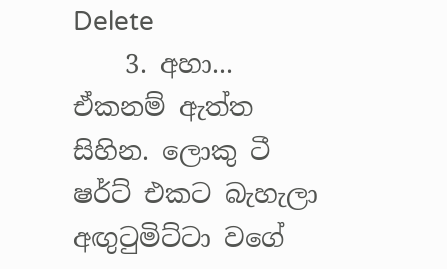Delete
    3. අහා... ඒකනම් ඇත්ත සිහින. ලොකු ටී ෂර්ට් එකට බැහැලා අඟුටුමිට්ටා වගේ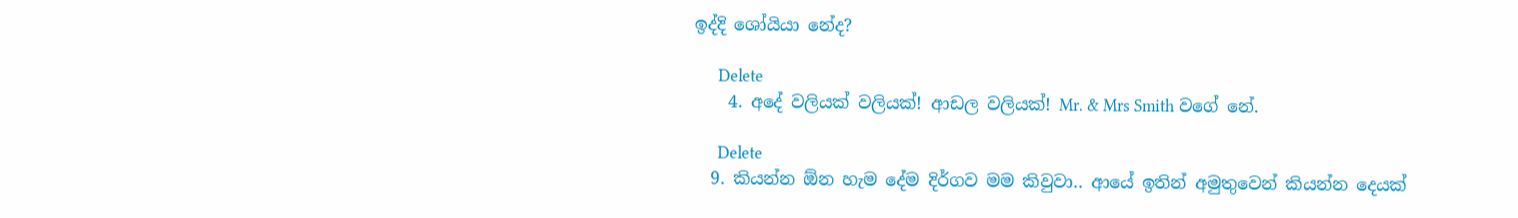ඉද්දි ශෝයියා නේද?

      Delete
    4. අදේ වලියක් වලියක්! ආඩල වලියක්! Mr. & Mrs Smith වගේ නේ.

      Delete
  9. කියන්න ඕන හැම දේම දිර්ගව මම කිවුවා.. ආයේ ඉතින් අමුතුවෙන් කියන්න දෙයක්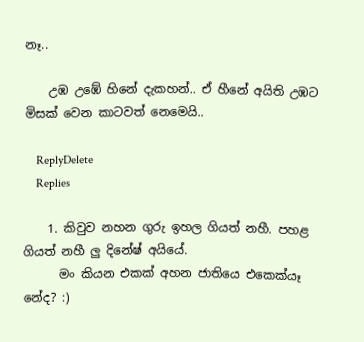නෑ..

    උඹ උඹේ හිනේ දැකහන්.. ඒ හීනේ අයිති උඹට මිසක් වෙන කාටවත් නෙමෙයි..

    ReplyDelete
    Replies

    1. කිවුව නහන ගුරු ඉහල ගියත් නහී. පහළ ගියත් නහී ලු දිනේෂ් අයියේ.
      මං කියන එකක් අහන ජාතියෙ එකෙක්යෑ නේද? :)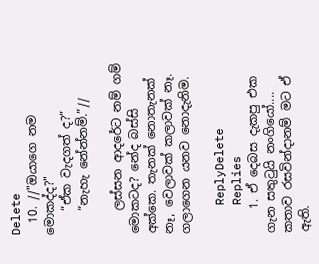Delete
  10. //"ඔයාගෙ නම මොකද්ද?"
    “ඒක වැදගත් ද?”
    “නැහැ නේන්නම්.”//

    ලස්සන ආදරේට නම් ගම් මොකටද? නේද බස්සි අක්කෙ. තැනක් නොතැනක් නෑ, වෙලාවක් කලාවක් නෑ. ගලාගෙන යනව නොදැනිම.

    ReplyDelete
    Replies
    1. ඒ දෙබස දැකපු එක ගැන සතුටුයි නංගියෝ.... කතාව රසවින්දානම් මට ඒ ඇති.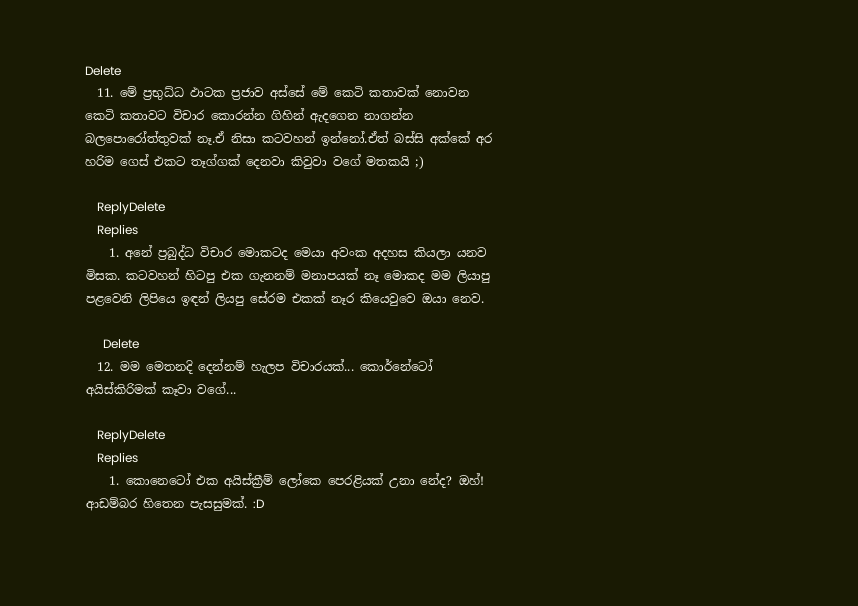Delete
  11. මේ ප්‍රභුධ්ධ ඵාටක ප්‍රජාව අස්සේ මේ කෙටි කතාවක් නොවන කෙටි කතාවට විචාර කොරන්න ගිහින් ඇදගෙන නාගන්න බලපොරෝත්තුවක් නෑ.ඒ නිසා කටවහන් ඉන්නෝ.ඒත් බස්සි අක්කේ අර හරිම ගෙස් එකට තෑග්ගක් දෙනවා කිවුවා වගේ මතකයි ;)

    ReplyDelete
    Replies
    1. අනේ ප්‍රබුද්ධ විචාර මොකටද මෙයා අවංක අදහස කියලා යනව මිසක. කටවහන් හිටපු එක ගැනනම් මනාපයක් නෑ මොකද මම ලියාපු පළවෙනි ලිපියෙ ඉඳන් ලියපු සේරම එකක් නෑර කියෙවුවෙ ඔයා නෙව.

      Delete
  12. මම මෙතනදි දෙන්නම් හැලප විචාරයක්... කොර්නේටෝ අයිස්කිරිමක් කෑවා වගේ...

    ReplyDelete
    Replies
    1. කොනෙටෝ එක අයිස්ක්‍රීම් ලෝකෙ පෙරළියක් උනා නේද? ඔහ්! ආඩම්බර හිතෙන පැසසුමක්. :D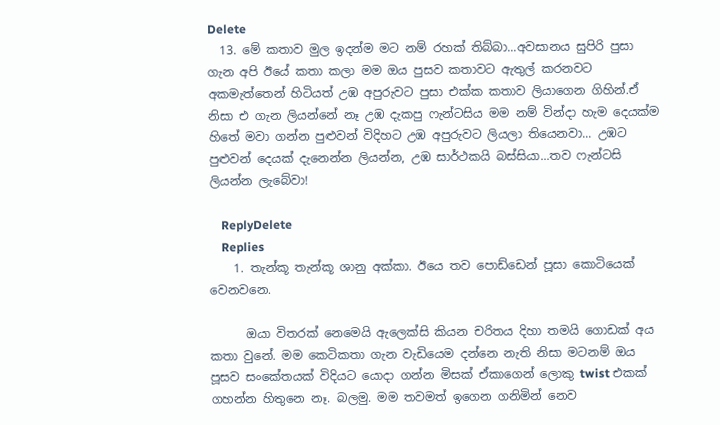Delete
  13. මේ කතාව මුල ඉදන්ම මට නම් රහක් තිබ්බා...අවසානය සුපිරි පුසා ගැන අපි ඊයේ කතා කලා මම ඔය පුසව කතාවට ඇතුල් කරනවට අකමැත්තෙන් හිටියත් උඹ අපුරුවට පුසා එක්ක කතාව ලියාගෙන ගිහින්.ඒ නිසා එ ගැන ලියන්නේ නෑ උඹ දැකපු ෆැන්ටසිය මම නම් වින්දා හැම දෙයක්ම හිතේ මවා ගන්න පුළුවන් විදිහට උඹ අපුරුවට ලියලා තියෙනවා... උඹට පුළුවන් දෙයක් දැනෙන්න ලියන්න, උඹ සාර්ථකයි බස්සියා...තව ෆැන්ටසි ලියන්න ලැබේවා!

    ReplyDelete
    Replies
    1. තැන්කූ තැන්කූ ශානු අක්කා. ඊයෙ තව පොඩ්ඩෙන් පූසා කොටියෙක් වෙනවනෙ.

      ඔයා විතරක් නෙමෙයි ඇලෙක්සි කියන චරිතය දිහා තමයි ගොඩක් අය කතා වුනේ. මම කෙටිකතා ගැන වැඩියෙම දන්නෙ නැති නිසා මටනම් ඔය පූසව සංකේතයක් විදියට යොදා ගන්න මිසක් ඒකාගෙන් ලොකු twist එකක් ගහන්න හිතුනෙ නෑ. බලමු. මම තවමත් ඉගෙන ගනිමින් නෙව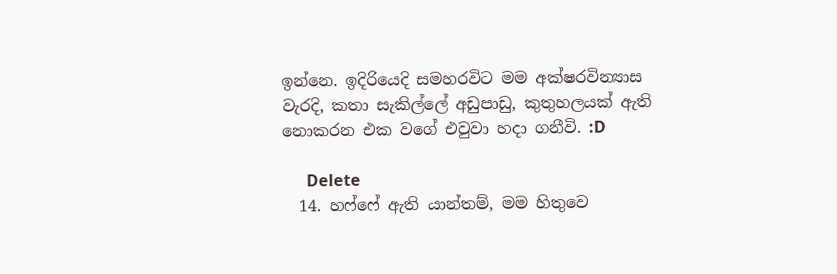ඉන්නෙ. ඉදිරියෙදි සමහරවිට මම අක්ෂරවින්‍යාස වැරදි, කතා සැකිල්ලේ අඩුපාඩු, කුතුහලයක් ඇති නොකරන එක වගේ එවුවා හදා ගනීවි. :D

      Delete
  14. හෆ්ෆේ ඇති යාන්තම්, මම හිතුවෙ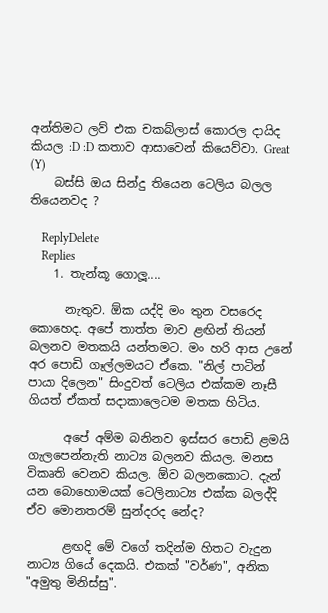අන්තිමට ලව් එක චකබ්ලාස් කොරල දායිද කියල :D :D කතාව ආසාවෙන් කියෙව්වා. Great (Y)
    බස්සි ඔය සින්දු තියෙන ටෙලිය බලල තියෙනවද ?

    ReplyDelete
    Replies
    1. තැන්කූ ගොලූ....

      නැතුව. ඕක යද්දි මං තුන වසරෙද කොහෙද. අපේ තාත්ත මාව ළඟින් තියන් බලනව මතකයි යන්තමට. මං හරි ආස උනේ අර පොඩි ගෑල්ලමයට ඒකෙ. "නිල් පාටින් පායා දිලෙන" සිංදුවත් ටෙලිය එක්කම නෑසී ගියත් ඒකත් සදාකාලෙටම මතක හිටිය.

      අපේ අම්ම බනිනව ඉස්සර පොඩි ළමයි ගැලපෙන්නැති නාට්‍ය බලනව කියල. මනස විකෘති වෙනව කියල. ඕව බලනකොට. දැන් යන බොහොමයක් ටෙලිනාට්‍ය එක්ක බලද්දි ඒව මොනතරම් සුන්දරද නේද?

      ළඟදි මේ වගේ තදින්ම හිතට වැදුන නාට්‍ය ගියේ දෙකයි. එකක් "වර්ණ", අනික "අමුතු මිනිස්සු".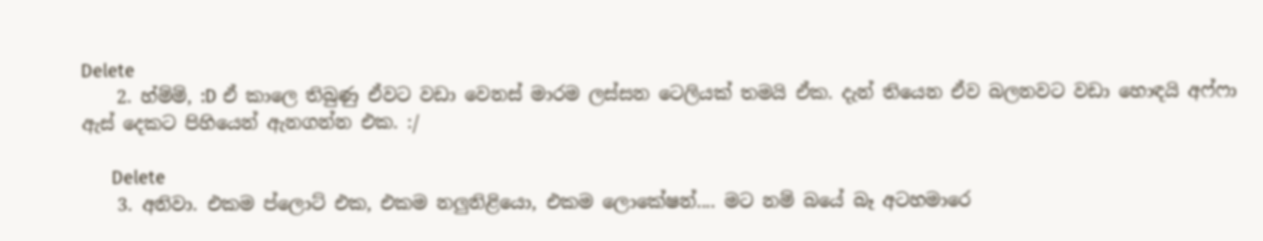Delete
    2. හ්ම්ම්, :D ඒ කාලෙ තිබුණු ඒවට වඩා වෙනස් මාරම ලස්සන ටෙලියක් තමයි ඒක. දැන් තියෙන ඒව බලනවට වඩා හොඳයි අෆ්ෆා ඇස් දෙකට පිහියෙන් ඇනගන්න එක. :/

      Delete
    3. අනිවා. එකම ප්ලොට් එක, එකම නලුනිළියො, එකම ලොකේෂන්.... මට නම් බයේ බෑ අටහමාරෙ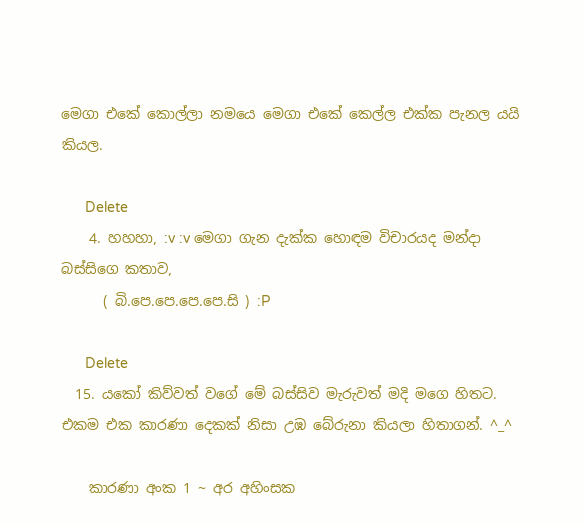මෙගා එකේ කොල්ලා නමයෙ මෙගා එකේ කෙල්ල එක්ක පැනල යයි කියල.

      Delete
    4. හහහා, :v :v මෙගා ගැන දැක්ක හොඳම විචාරයද මන්දා බස්සිගෙ කතාව,
      ( බි.පෙ.පෙ.පෙ.පෙ.සි ) :P

      Delete
  15. යකෝ කිව්වත් වගේ මේ බස්සිව මැරුවත් මදි මගෙ හිතට. එකම එක කාරණා දෙකක් නිසා උඹ බේරුනා කියලා හිතාගන්. ^_^

    කාරණා අංක 1 ~ අර අහිංසක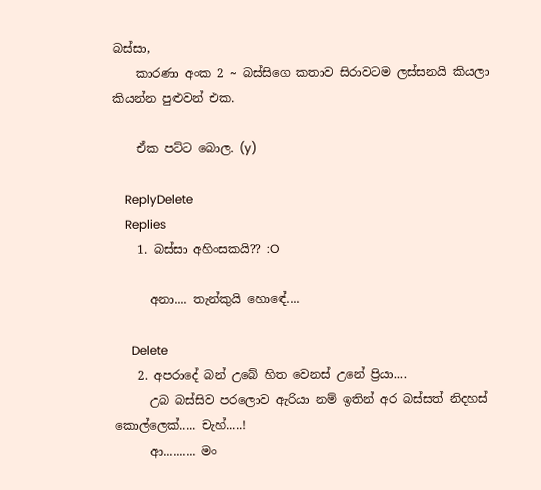බස්සා,
    කාරණා අංක 2 ~ බස්සිගෙ කතාව සි‍රාවටම ලස්සනයි කියලා කියන්න පුළුවන් එක.

    ඒක පට්ට බොල. (y)

    ReplyDelete
    Replies
    1. බස්සා අහිංසකයි?? :O

      අනා.... තැන්කුයි හොඳේ....

      Delete
    2. අපරාදේ බන් උබේ හිත වෙනස් උනේ ප්‍රියා....
      උබ බස්සිව පරලොව ඇරියා නම් ඉතින් අර බස්සත් නිදහස් කොල්ලෙක්..... චැහ්.....!
      ආ.......... මං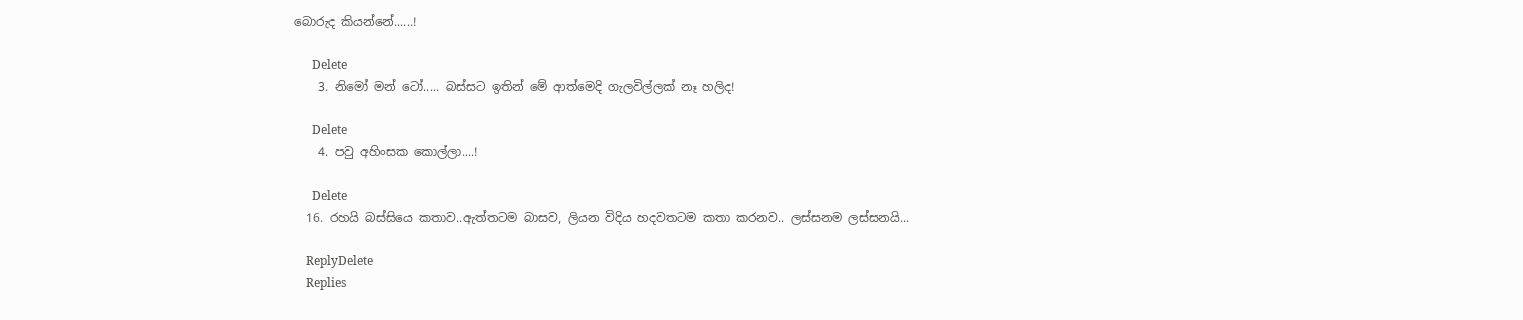බොරුද කියන්නේ......!

      Delete
    3. නිමෝ මන් ටෝ..... බස්සට ඉතින් මේ ආත්මෙදි ගැලවිල්ලක් නෑ හලිද!

      Delete
    4. පවු අහිංසක කොල්ලා....!

      Delete
  16. රහයි බස්සියෙ කතාව..ඇත්තටම බාසව, ලියන විදිය හදවතටම කතා කරනව.. ලස්සනම ලස්සනයි...

    ReplyDelete
    Replies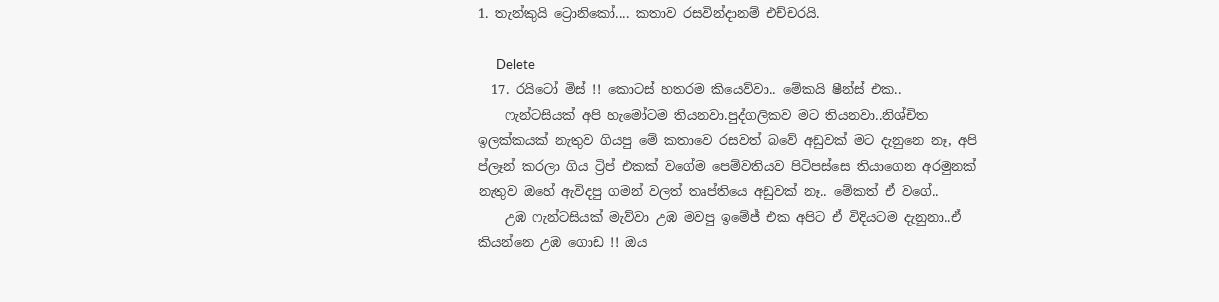1. තැන්කුයි ට්‍රොනිකෝ.... කතාව රසවින්දානම් එච්චරයි.

      Delete
  17. රයිටෝ මිස් !! කොටස් හතරම කියෙව්වා.. මේකයි ෂීන්ස් එක..
    ෆැන්ටසියක් අපි හැමෝටම තියනවා.පුද්ගලිකව මට තියනවා..නිශ්චිත ඉලක්කයක් නැතුව ගියපු මේ කතාවෙ රසවත් බවේ අඩුවක් මට දැනුනෙ නෑ, අපි ප්ලෑන් කරලා ගිය ට්‍රිප් එකක් වගේම පෙම්වතියව පිටිපස්සෙ තියාගෙන අරමුනක් නැතුව ඔහේ ඇවිදපු ගමන් වලත් තෘප්තියෙ අඩුවක් නෑ.. මේකත් ඒ වගේ..
    උඹ ෆැන්ටසියක් මැව්වා උඹ මවපු ඉමේජ් එක අපිට ඒ විදියටම දැනුනා..ඒ කියන්නෙ උඹ ගොඩ !! ඔය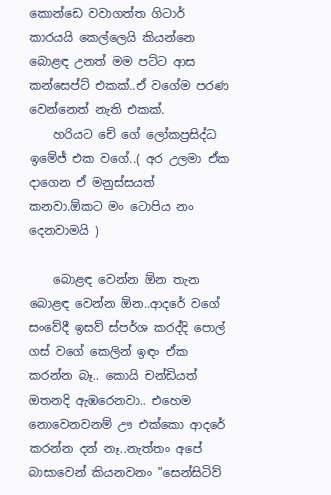කොන්ඩෙ වවාගත්ත ගිටාර් කාරයයි කෙල්ලෙයි කියන්නෙ බොළඳ උනත් මම පට්ට ආස කන්සෙප්ට් එකක්..ඒ වගේම පරණ වෙන්නෙත් නැති එකක්.
    හරියට චේ ගේ ලෝකප්‍රසිද්ධ ඉමේජ් එක වගේ..( අර උලමා ඒක දාගෙන ඒ මනුස්සයත් කනවා.ඕකට මං ටොපිය නං දෙනවාමයි )

    බොළඳ වෙන්න ඕන තැන බොළඳ වෙන්න ඕන..ආදරේ වගේ සංවේදී ඉසව් ස්පර්ශ කරද්දි පොල් ගස් වගේ කෙලින් ඉඳං ඒක කරන්න බෑ.. කොයි චන්ඩියත් ඔතනදි ඇඹරෙනවා.. එහෙම නොවෙනවනම් ඌ එක්කො ආදරේ කරන්න දන් නෑ..නැත්තං අපේ බාසාවෙන් කියනවනං "සෙන්සිටිව්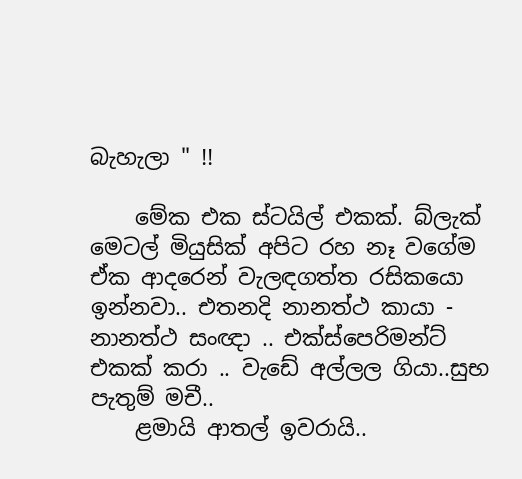බැහැලා " !!

    මේක එක ස්ටයිල් එකක්. බ්ලැක් මෙටල් මියුසික් අපිට රහ නෑ වගේම ඒක ආදරෙන් වැලඳගත්ත රසිකයො ඉන්නවා.. එතනදි නානත්ථ කායා - නානත්ථ සංඥා .. එක්ස්පෙරිමන්ට් එකක් කරා .. වැඩේ අල්ලල ගියා..සුභ පැතුම් මචී..
    ළමායි ආතල් ඉවරායි..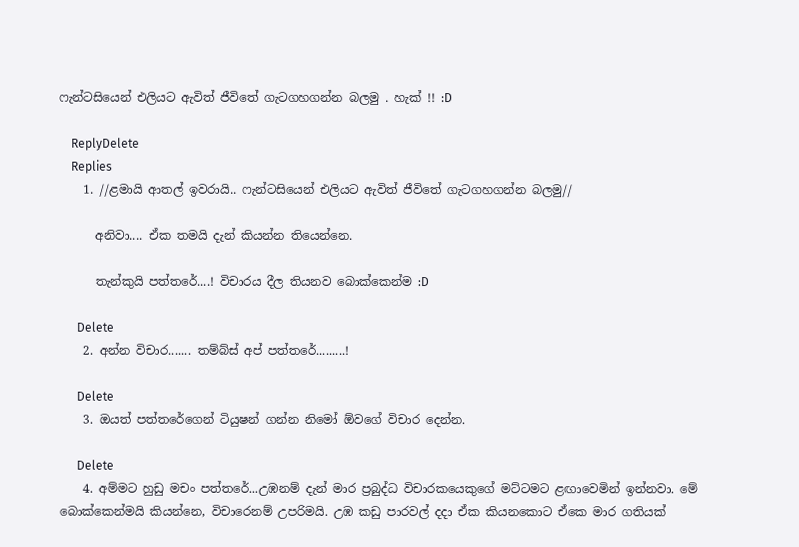ෆැන්ටසියෙන් එලියට ඇවිත් ජීවිතේ ගැටගහගන්න බලමු . හැක් !! :D

    ReplyDelete
    Replies
    1. //ළමායි ආතල් ඉවරායි.. ෆැන්ටසියෙන් එලියට ඇවිත් ජීවිතේ ගැටගහගන්න බලමු//

      අනිවා.... ඒක තමයි දැන් කියන්න තියෙන්නෙ.

      තැන්කුයි පත්තරේ....! විචාරය දීල තියනව බොක්කෙන්ම :D

      Delete
    2. අන්න විචාර....... තම්බ්ස් අප් පත්තරේ.........!

      Delete
    3. ඔයත් පත්තරේගෙන් ටියුෂන් ගන්න නිමෝ ඕවගේ විචාර දෙන්න.

      Delete
    4. අම්මට හුඩු මචං පත්තරේ...උඹනම් දැන් මාර ප්‍රබුද්ධ විචාරකයෙකුගේ මට්ටමට ළඟාවෙමින් ඉන්නවා. මේ බොක්කෙන්මයි කියන්නෙ, විචාරෙනම් උපරිමයි. උඹ කඩු පාරවල් දදා ඒක කියනකොට ඒකෙ මාර ගතියක්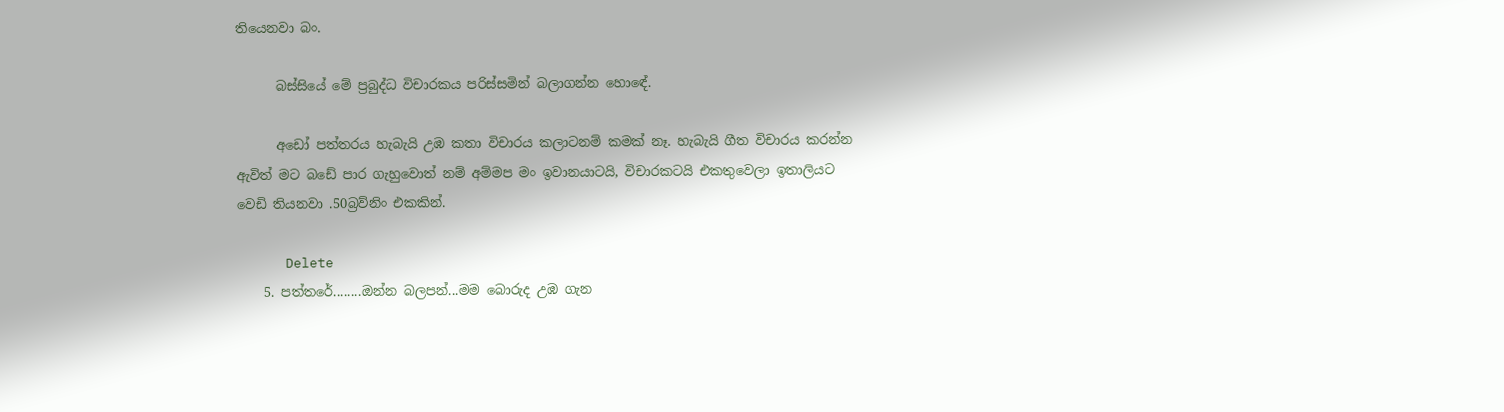තියෙනවා බං.

      බස්සියේ මේ ප්‍රබුද්ධ විචාරකය පරිස්සමින් බලාගන්න හොඳේ.

      අඩෝ පත්තරය හැබැයි උඹ කතා විචාරය කලාටනම් කමක් නෑ. හැබැයි ගීත විචාරය කරන්න ඇවිත් මට බඩේ පාර ගැහුවොත් නම් අම්මප මං ඉවානයාටයි, විචාරකටයි එකතුවෙලා ඉතාලියට වෙඩි තියනවා .50බ්‍රව්නිං එකකින්.

      Delete
    5. පත්තරේ........ඔන්න බලපන්...මම බොරුද උඹ ගැන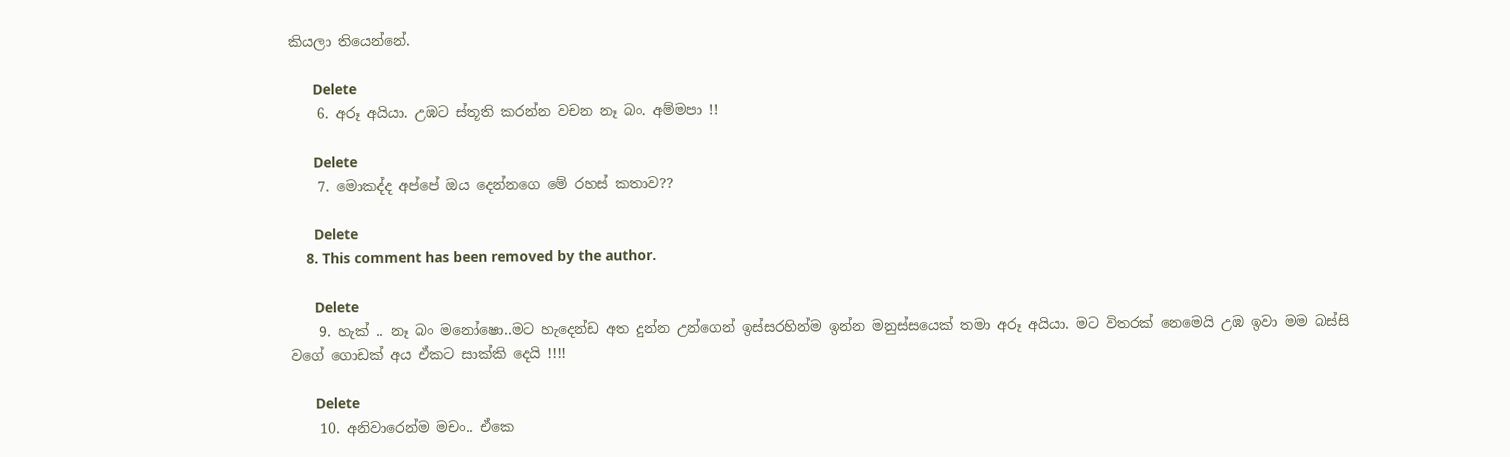කියලා තියෙන්නේ.

      Delete
    6. අරූ අයියා. උඹට ස්තූති කරන්න වචන නෑ බං. අම්මපා !!

      Delete
    7. මොකද්ද අප්පේ ඔය දෙන්නගෙ මේ රහස් කතාව??

      Delete
    8. This comment has been removed by the author.

      Delete
    9. හැක් .. නෑ බං මනෝෂො..මට හැදෙන්ඩ අත දුන්න උන්ගෙන් ඉස්සරහින්ම ඉන්න මනුස්සයෙක් තමා අරූ අයියා. මට විතරක් නෙමෙයි උඹ ඉවා මම බස්සි වගේ ගොඩක් අය ඒකට සාක්කි දෙයි !!!!

      Delete
    10. අනිවාරෙන්ම මචං.. ඒකෙ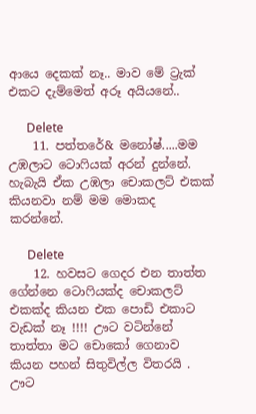ආයෙ දෙකක් නෑ.. මාව මේ ට්‍රැක් එකට දැම්මෙත් අරූ අයියනේ..

      Delete
    11. පත්තරේ& මනෝෂ්.....මම උඹලාට ටොෆියක් අරන් දුන්නේ. හැබැයි ඒක උඹලා චොකලට් එකක් කියනවා නම් මම මොකද කරන්නේ.

      Delete
    12. හවසට ගෙදර එන තාත්ත ගේන්නෙ ටොෆියක්ද චොකලට් එකක්ද කියන එක පොඩි එකාට වැඩක් නෑ !!!! ඌට වටින්නේ තාත්තා මට චොකෝ ගෙනාව කියන පහන් සිතුවිල්ල විතරයි . ඌට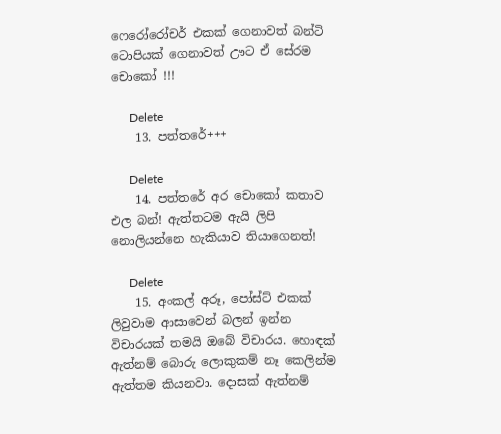ෆෙරෝරෝචර් එකක් ගෙනාවත් බන්ටි ටොපියක් ගෙනාවත් ඌට ඒ සේරම චොකෝ !!!

      Delete
    13. පත්තරේ+++

      Delete
    14. පත්තරේ අර චොකෝ කතාව එල බන්! ඇත්තටම ඇයි ලිපි නොලියන්නෙ හැකියාව තියාගෙනත්!

      Delete
    15. අංකල් අරූ, පෝස්ට් එකක් ලිවුවාම ආසාවෙන් බලන් ඉන්න විචාරයක් තමයි ඔබේ විචාරය. හොඳක් ඇත්නම් බොරු ලොකුකම් නෑ කෙලින්ම ඇත්තම කියනවා. දොසක් ඇත්නම්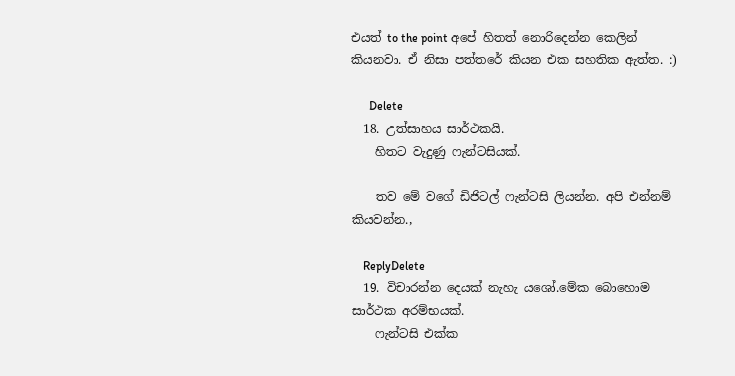එයත් to the point අපේ හිතත් නොරිදෙන්න කෙලින් කියනවා. ඒ නිසා පත්තරේ කියන එක සහතික ඇත්ත. :)

      Delete
  18. උත්සාහය සාර්ථකයි.
    හිතට වැදුණු ෆැන්ටසියක්.

    තව මේ වගේ ඩිජිටල් ෆැන්ටසි ලියන්න. අපි එන්නම් කියවන්න.,

    ReplyDelete
  19. විචාරන්න දෙයක් නැහැ යශෝ.මේක බොහොම සාර්ථක අරම්භයක්.
    ෆැන්ටසි එක්ක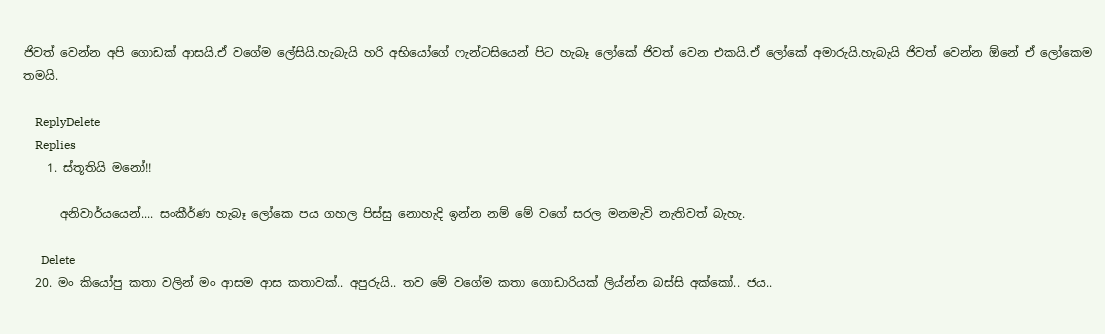ජිවත් වෙන්න අපි ගොඩක් ආසයි.ඒ වගේම ලේසියි.හැබැයි හරි අභියෝගේ ෆැන්ටසියෙන් පිට හැබෑ ලෝකේ ජිවත් වෙන එකයි.ඒ ලෝකේ අමාරුයි.හැබැයි ජිවත් වෙන්න ඕනේ ඒ ලෝකෙම තමයි.

    ReplyDelete
    Replies
    1. ස්තූතියි මනෝ!!

      අනිවාර්යයෙන්.... සංකීර්ණ හැබෑ ලෝකෙ පය ගහල පිස්සු නොහැදි ඉන්න නම් මේ වගේ සරල මනමැවි නැතිවත් බැහැ.

      Delete
  20. මං කියෝපු කතා වලින් මං ආසම ආස කතාවක්.. අපුරුයි.. තව මේ වගේම කතා ගොඩාරියක් ලිය්න්න බස්සි අක්කෝ.. ජය..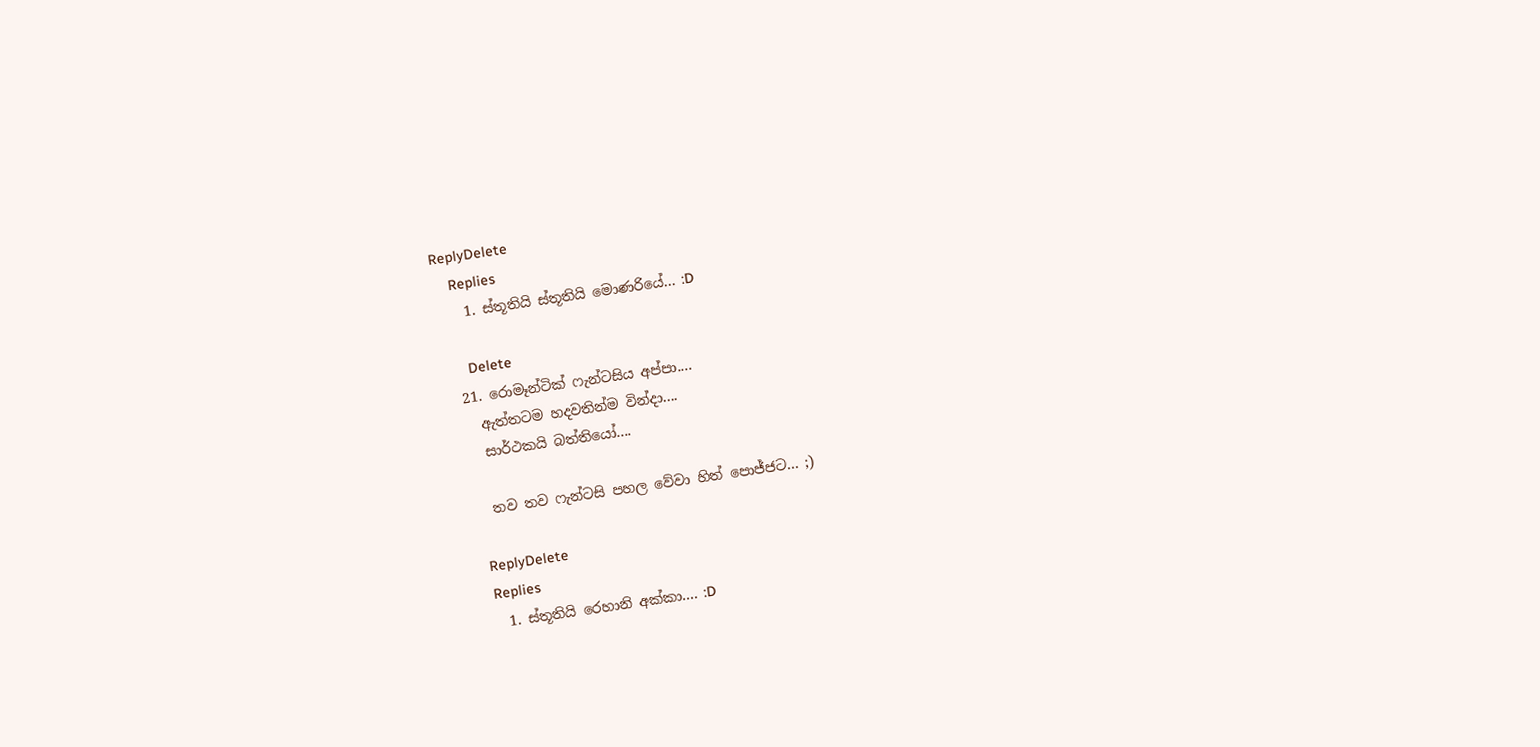ReplyDelete
    Replies
    1. ස්තූතියි ස්තූතියි මොණරියේ... :D

      Delete
  21. රොමෑන්ටික් ෆැන්ටසිය අප්පා....
    ඇත්තටම හදවතින්ම වින්දා....
    සාර්ථකයි බත්තියෝ....

    තව තව ෆැන්ටසි පහල වේවා හිත් පොජ්ජට... ;)

    ReplyDelete
    Replies
    1. ස්තූතියි රෙහානි අක්කා.... :D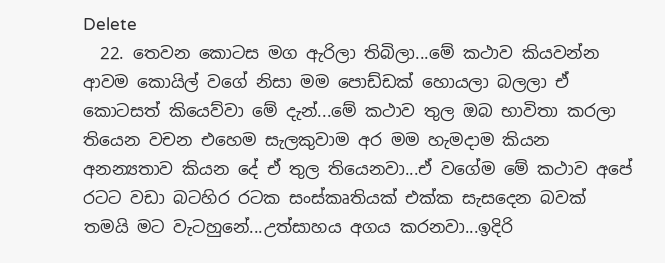Delete
  22. තෙවන කොටස මග ඇරිලා තිබිලා...මේ කථාව කියවන්න ආවම කොයිල් වගේ නිසා මම පොඩ්ඩක් හොයලා බලලා ඒ කොටසත් කියෙව්වා මේ දැන්...මේ කථාව තුල ඔබ භාවිතා කරලා තියෙන වචන එහෙම සැලකුවාම අර මම හැමදාම කියන අනන්‍යතාව කියන දේ ඒ තුල තියෙනවා...ඒ වගේම මේ කථාව අපේ රටට වඩා බටහිර රටක සංස්කෘතියක් එක්ක සැසදෙන බවක් තමයි මට වැටහුනේ...උත්සාහය අගය කරනවා...ඉදිරි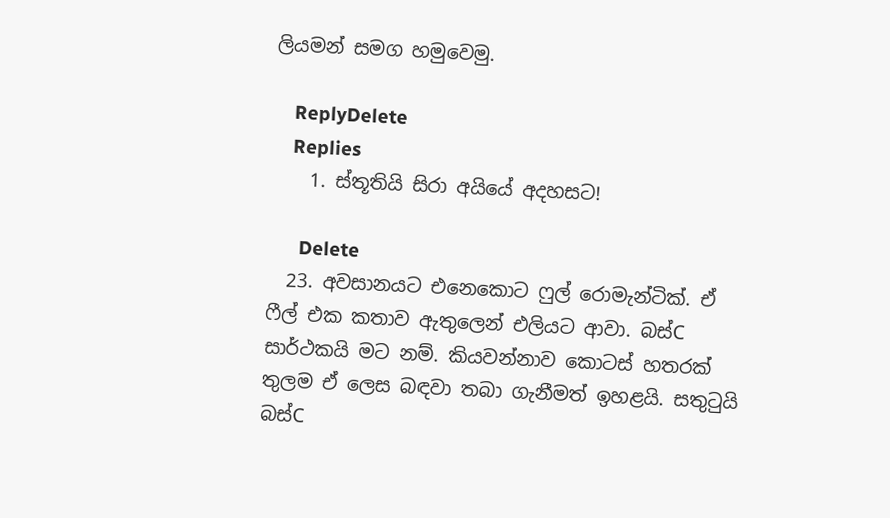ලියමන් සමග හමුවෙමු.

    ReplyDelete
    Replies
    1. ස්තූතියි සිරා අයියේ අදහසට!

      Delete
  23. අවසානයට එනෙකොට ෆුල් රොමැන්ටික්. ඒ ෆීල් එක කතාව ඇතුලෙන් එලියට ආවා. බස්C සාර්ථකයි මට නම්. කියවන්නාව කොටස් හතරක් තුලම ඒ ලෙස බඳවා තබා ගැනීමත් ඉහළයි. සතුටුයි බස්C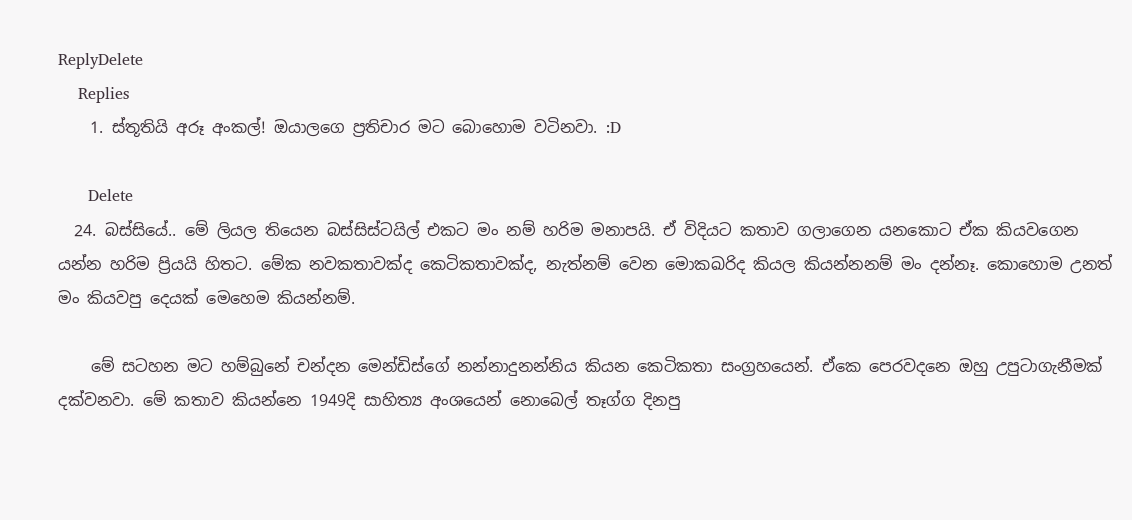ReplyDelete
    Replies
    1. ස්තූතියි අරූ අංකල්! ඔයාලගෙ ප්‍රතිචාර මට බොහොම වටිනවා. :D

      Delete
  24. බස්සියේ.. මේ ලියල තියෙන බස්සිස්ටයිල් එකට මං නම් හරිම මනාපයි. ඒ විදියට කතාව ගලාගෙන යනකොට ඒක කියවගෙන යන්න හරිම ප්‍රියයි හිතට. මේක නවකතාවක්ද කෙටිකතාවක්ද, නැත්නම් වෙන මොකඛරිද කියල කියන්නනම් මං දන්නෑ. කොහොම උනත් මං කියවපු දෙයක් මෙහෙම කියන්නම්.

    මේ සටහන මට හම්බුනේ චන්දන මෙන්ඩිස්ගේ නන්නාදුනන්නිය කියන කෙටිකතා සංග්‍රහයෙන්. ඒකෙ පෙරවදනෙ ඔහු උපුටාගැනීමක් දක්වනවා. මේ කතාව කියන්නෙ 1949දි සාහිත්‍ය අංශයෙන් නොබෙල් තෑග්ග දිනපු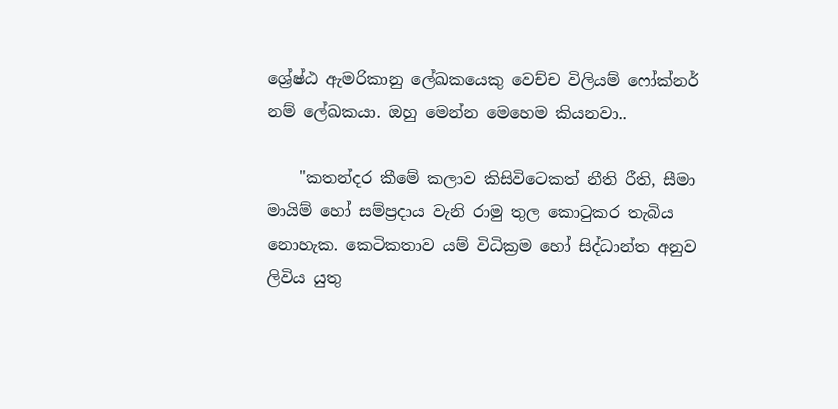ශ්‍රේෂ්ඨ ඇමරිකානු ලේඛකයෙකු වෙච්ච විලියම් ෆෝක්නර් නම් ලේඛකයා. ඔහු මෙන්න මෙහෙම කියනවා..

    "කතන්දර කීමේ කලාව කිසිවිටෙකත් නීති රීති, සීමා මායිම් හෝ සම්ප්‍රදාය වැනි රාමු තුල කොටුකර තැබිය නොහැක. කෙටිකතාව යම් විධික්‍රම හෝ සිද්ධාන්ත අනුව ලිවිය යුතු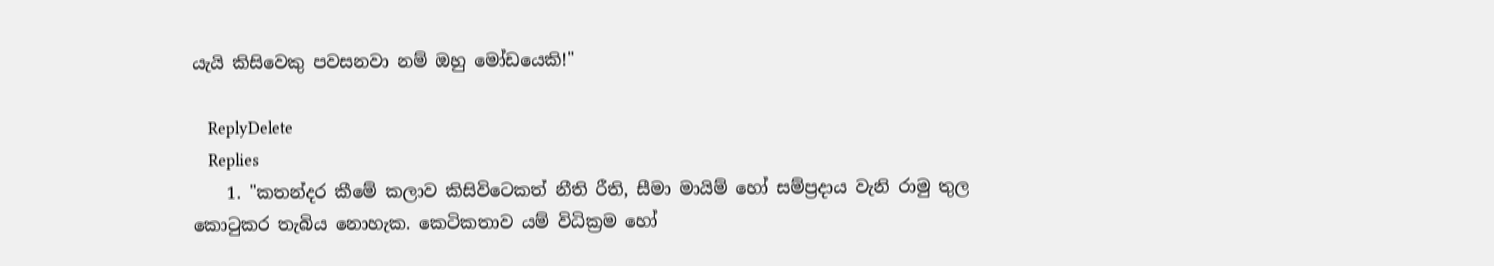යැයි කිසිවෙකු පවසනවා නම් ඔහු මෝඩයෙකි!"

    ReplyDelete
    Replies
    1. "කතන්දර කීමේ කලාව කිසිවිටෙකත් නීති රීති, සීමා මායිම් හෝ සම්ප්‍රදාය වැනි රාමු තුල කොටුකර තැබිය නොහැක. කෙටිකතාව යම් විධික්‍රම හෝ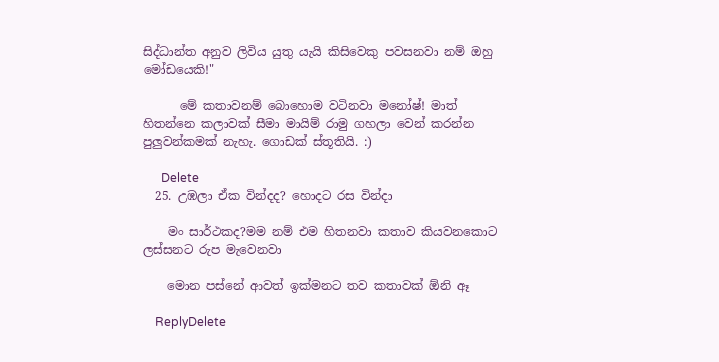සිද්ධාන්ත අනුව ලිවිය යුතු යැයි කිසිවෙකු පවසනවා නම් ඔහු මෝඩයෙකි!"

      මේ කතාවනම් බොහොම වටිනවා මනෝෂ්! මාත් හිතන්නෙ කලාවක් සීමා මායිම් රාමු ගහලා වෙන් කරන්න පුලුවන්කමක් නැහැ. ගොඩක් ස්තූතියි. :)

      Delete
  25. උඹලා ඒක වින්දද? හොදට රස වින්දා

    මං සාර්ථකද?මම නම් එම හිතනවා කතාව කියවනකොට ලස්සනට රුප මැවෙනවා

    මොන පස්නේ ආවත් ඉක්මනට තව කතාවක් ඕනි ඈ

    ReplyDelete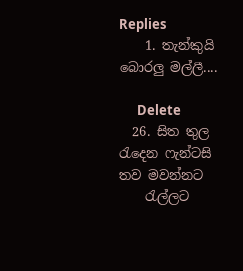Replies
    1. තැන්කුයි බොරලු මල්ලී....

      Delete
  26. සිත තුල රැදෙන ෆැන්ටසි තව මවන්නට
    රැල්ලට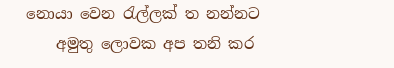නොයා වෙන රැල්ලක් ත නන්නට
    අමුතු ලොවක අප තනි කර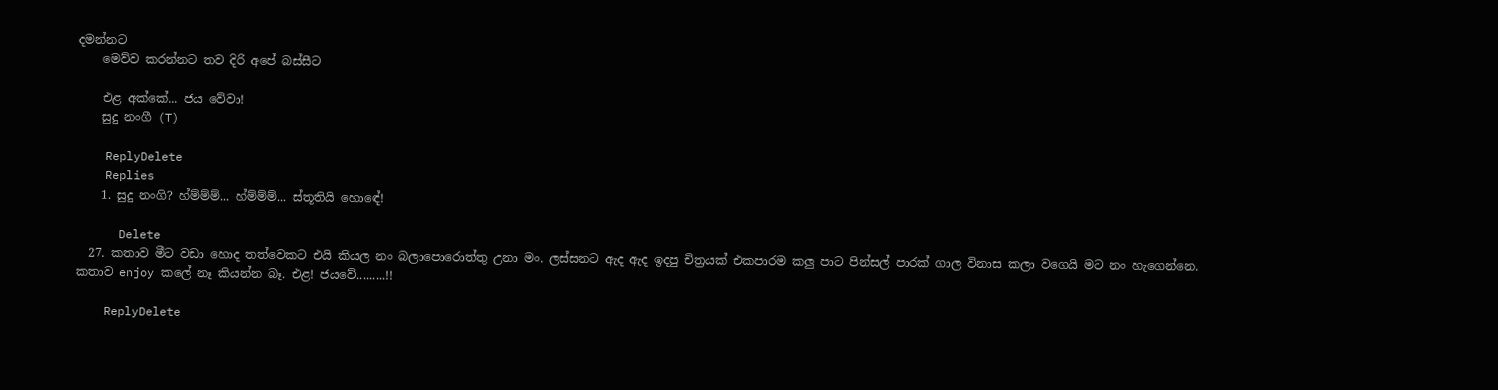දමන්නට
    මෙව්ව කරන්නට තව දිරි අපේ බස්සීට

    එළ අක්කේ... ජය වේවා!
    සුදු නංගී (T)

    ReplyDelete
    Replies
    1. සුදු නංගි? හ්ම්ම්ම්... හ්ම්ම්ම්... ස්තූතියි හොඳේ!

      Delete
  27. කතාව මීට වඩා හොද තත්වෙකට එයි කියල නං බලාපොරොත්තු උනා මං. ලස්සනට ඇද ඇද ඉදපු චිත්‍රයක් එකපාරම කලු පාට පින්සල් පාරක් ගාල විනාස කලා වගෙයි මට නං හැගෙන්නෙ. කතාව enjoy කලේ නෑ කියන්න බෑ. එළ! ජයවේ.........!!

    ReplyDelete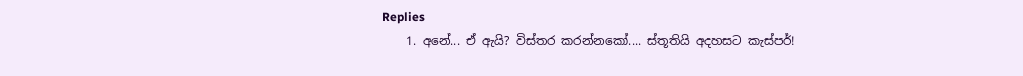Replies
    1. අනේ... ඒ ඇයි? විස්තර කරන්නකෝ.... ස්තූතියි අදහසට කැස්පර්!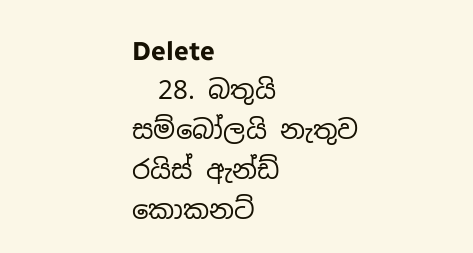Delete
  28. බතුයි සම්බෝලයි නැතුව රයිස් ඇන්ඩ් කොකනට්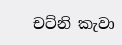චට්නි කැවා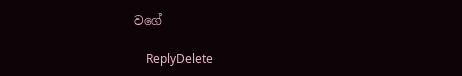වගේ

    ReplyDelete